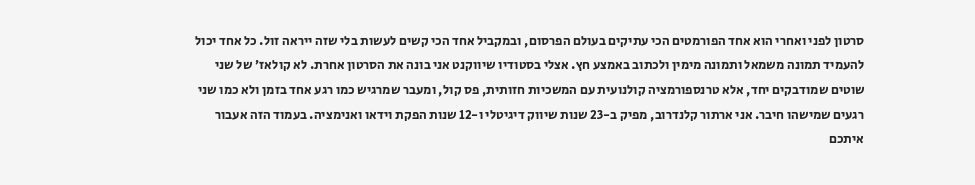סרטון לפני ואחרי הוא אחד הפורמטים הכי עתיקים בעולם הפרסום, ובמקביל אחד הכי קשים לעשות בלי שזה ייראה זול. כל אחד יכול להעמיד תמונה משמאל ותמונה מימין ולכתוב באמצע חץ. אצלי בסטודיו שיווקנט אני בונה את הסרטון אחרת. לא קולאז׳ של שני שוטים שמודבקים יחד, אלא טרנספורמציה קולנועית עם המשכיות חזותית, פס קול, ומעבר שמרגיש כמו רגע אחד בזמן ולא כמו שני רגעים שמישהו חיבר. אני ארתור קלנדרוב, מפיק ב-23 שנות שיווק דיגיטלי ו-12 שנות הפקת וידאו ואנימציה. בעמוד הזה אעבור איתכם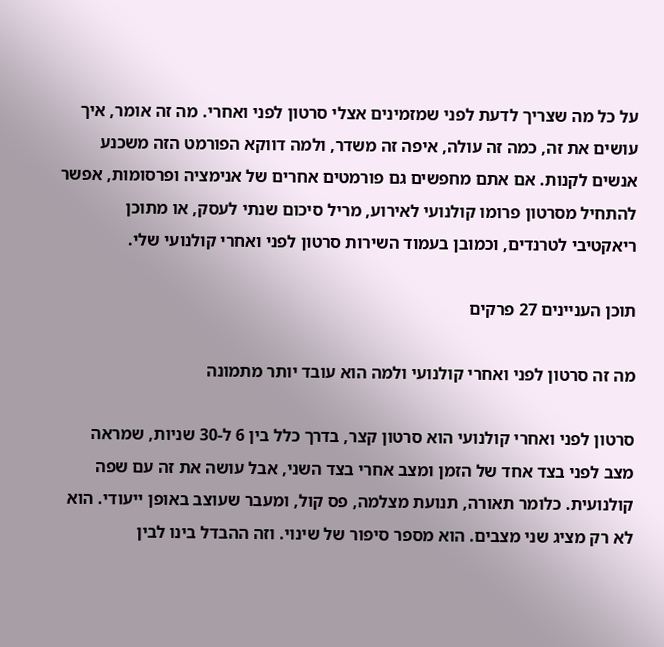על כל מה שצריך לדעת לפני שמזמינים אצלי סרטון לפני ואחרי. מה זה אומר, איך עושים את זה, כמה זה עולה, איפה זה משדר, ולמה דווקא הפורמט הזה משכנע אנשים לקנות. אם אתם מחפשים גם פורמטים אחרים של אנימציה ופרסומות, אפשר להתחיל מסרטון פרומו קולנועי לאירוע, מריל סיכום שנתי לעסק, או מתוכן ריאקטיבי לטרנדים, וכמובן בעמוד השירות סרטון לפני ואחרי קולנועי שלי.

תוכן העניינים 27 פרקים

מה זה סרטון לפני ואחרי קולנועי ולמה הוא עובד יותר מתמונה

סרטון לפני ואחרי קולנועי הוא סרטון קצר, בדרך כלל בין 6 ל-30 שניות, שמראה מצב לפני בצד אחד של הזמן ומצב אחרי בצד השני, אבל עושה את זה עם שפה קולנועית. כלומר תאורה, תנועת מצלמה, פס קול, ומעבר שעוצב באופן ייעודי. הוא לא רק מציג שני מצבים. הוא מספר סיפור של שינוי. וזה ההבדל בינו לבין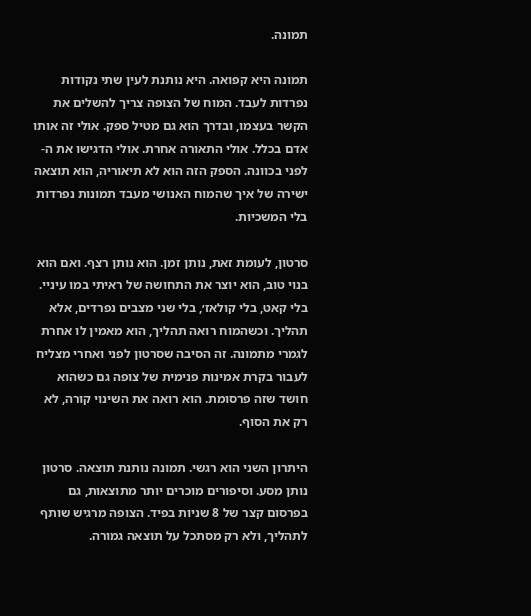תמונה.

תמונה היא קפואה. היא נותנת לעין שתי נקודות נפרדות לעבד. המוח של הצופה צריך להשלים את הקשר בעצמו, ובדרך הוא גם מטיל ספק. אולי זה אותו אדם בכלל. אולי התאורה אחרת. אולי הדגישו את ה-לפני בכוונה. הספק הזה הוא לא תיאוריה, הוא תוצאה ישירה של איך שהמוח האנושי מעבד תמונות נפרדות בלי המשכיות.

סרטון, לעומת זאת, נותן זמן. הוא נותן רצף. ואם הוא בנוי טוב, הוא יוצר את התחושה של ראיתי במו עיניי. בלי קאט, בלי קולאז׳, בלי שני מצבים נפרדים, אלא תהליך. וכשהמוח רואה תהליך, הוא מאמין לו אחרת לגמרי מתמונה. זה הסיבה שסרטון לפני ואחרי מצליח לעבור בקרת אמינות פנימית של צופה גם כשהוא חושד שזה פרסומת. הוא רואה את השינוי קורה, לא רק את הסוף.

היתרון השני הוא רגשי. תמונה נותנת תוצאה. סרטון נותן מסע. וסיפורים מוכרים יותר מתוצאות, גם בפרסום קצר של 8 שניות בפיד. הצופה מרגיש שותף לתהליך, ולא רק מסתכל על תוצאה גמורה.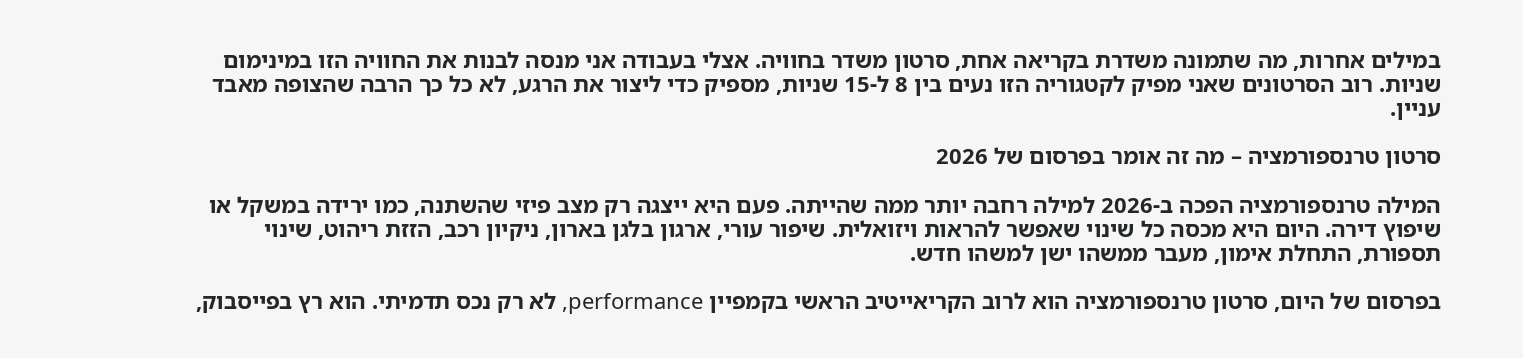במילים אחרות, מה שתמונה משדרת בקריאה אחת, סרטון משדר בחוויה. אצלי בעבודה אני מנסה לבנות את החוויה הזו במינימום שניות. רוב הסרטונים שאני מפיק לקטגוריה הזו נעים בין 8 ל-15 שניות, מספיק כדי ליצור את הרגע, לא כל כך הרבה שהצופה מאבד עניין.

סרטון טרנספורמציה – מה זה אומר בפרסום של 2026

המילה טרנספורמציה הפכה ב-2026 למילה רחבה יותר ממה שהייתה. פעם היא ייצגה רק מצב פיזי שהשתנה, כמו ירידה במשקל או שיפוץ דירה. היום היא מכסה כל שינוי שאפשר להראות ויזואלית. שיפור עורי, ארגון בלגן בארון, ניקיון רכב, הזזת ריהוט, שינוי תספורת, התחלת אימון, מעבר ממשהו ישן למשהו חדש.

בפרסום של היום, סרטון טרנספורמציה הוא לרוב הקריאייטיב הראשי בקמפיין performance, לא רק נכס תדמיתי. הוא רץ בפייסבוק,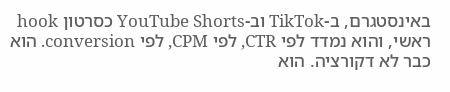באינסטגרם, ב-TikTok וב-YouTube Shorts כסרטון hook ראשי, והוא נמדד לפי CTR, לפי CPM, לפי conversion. הוא כבר לא דקורציה. הוא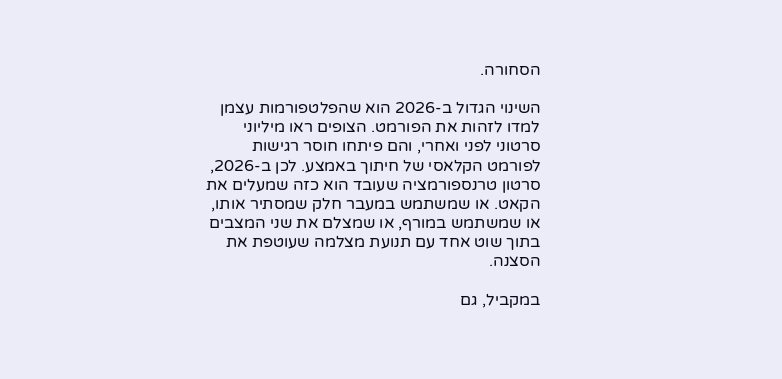הסחורה.

השינוי הגדול ב-2026 הוא שהפלטפורמות עצמן למדו לזהות את הפורמט. הצופים ראו מיליוני סרטוני לפני ואחרי, והם פיתחו חוסר רגישות לפורמט הקלאסי של חיתוך באמצע. לכן ב-2026, סרטון טרנספורמציה שעובד הוא כזה שמעלים את הקאט. או שמשתמש במעבר חלק שמסתיר אותו, או שמשתמש במורף, או שמצלם את שני המצבים בתוך שוט אחד עם תנועת מצלמה שעוטפת את הסצנה.

במקביל, גם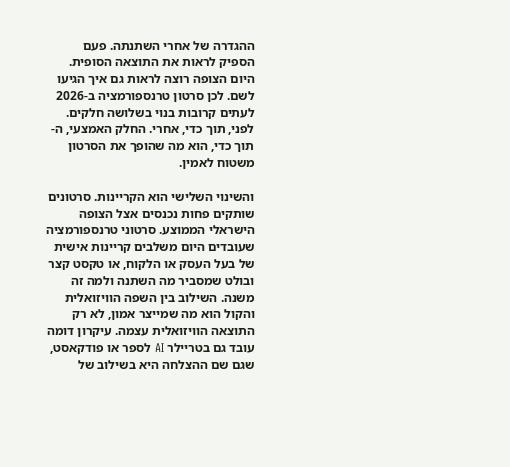ההגדרה של אחרי השתנתה. פעם הספיק לראות את התוצאה הסופית. היום הצופה רוצה לראות גם איך הגיעו לשם. לכן סרטון טרנספורמציה ב-2026 לעתים קרובות בנוי בשלושה חלקים. לפני, תוך כדי, אחרי. החלק האמצעי, ה-תוך כדי, הוא מה שהופך את הסרטון משטוח לאמין.

והשינוי השלישי הוא הקריינות. סרטונים שותקים פחות נכנסים אצל הצופה הישראלי הממוצע. סרטוני טרנספורמציה שעובדים היום משלבים קריינות אישית של בעל העסק או הלקוח, או טקסט קצר ובולט שמסביר מה השתנה ולמה זה משנה. השילוב בין השפה הוויזואלית והקול הוא מה שמייצר אמון, לא רק התוצאה הוויזואלית עצמה. עיקרון דומה עובד גם בטריילר AI לספר או פודקאסט, שגם שם ההצלחה היא בשילוב של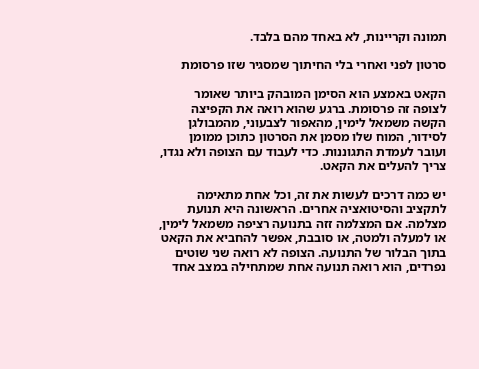תמונה וקריינות, לא באחד מהם בלבד.

סרטון לפני ואחרי בלי החיתוך שמסגיר שזו פרסומת

הקאט באמצע הוא הסימן המובהק ביותר שאומר לצופה זה פרסומת. ברגע שהוא רואה את הקפיצה הקשה משמאל לימין, מהאפור לצבעוני, מהמבולגן לסידור, המוח שלו מסמן את הסרטון כתוכן ממומן ועובר לעמדת התגוננות. כדי לעבוד עם הצופה ולא נגדו, צריך להעלים את הקאט.

יש כמה דרכים לעשות את זה, וכל אחת מתאימה לתקציב והסיטואציה אחרים. הראשונה היא תנועת מצלמה. אם המצלמה זזה בתנועה רציפה משמאל לימין, או למעלה ולמטה, או סובבת, אפשר להחביא את הקאט בתוך הבלור של התנועה. הצופה לא רואה שני שוטים נפרדים, הוא רואה תנועה אחת שמתחילה במצב אחד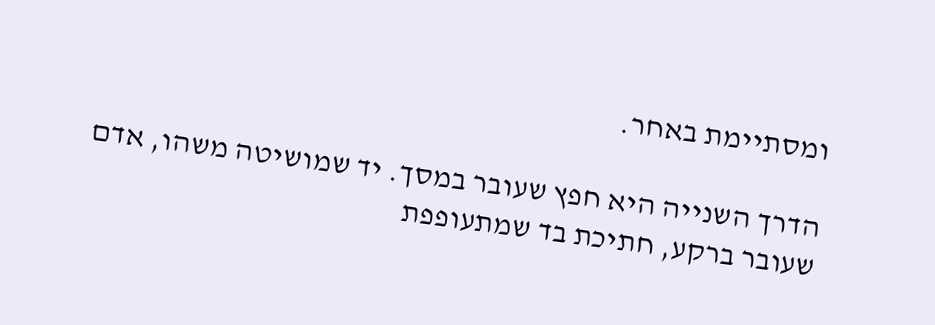ומסתיימת באחר.

הדרך השנייה היא חפץ שעובר במסך. יד שמושיטה משהו, אדם שעובר ברקע, חתיכת בד שמתעופפת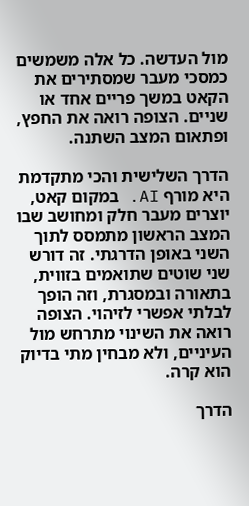מול העדשה. כל אלה משמשים כמסכי מעבר שמסתירים את הקאט במשך פריים אחד או שניים. הצופה רואה את החפץ, ופתאום המצב השתנה.

הדרך השלישית והכי מתקדמת היא מורף AI. במקום קאט, יוצרים מעבר חלק ומחושב שבו המצב הראשון מתמסס לתוך השני באופן הדרגתי. זה דורש שני שוטים שתואמים בזווית, בתאורה ובמסגרת, וזה הופך לבלתי אפשרי לזיהוי. הצופה רואה את השינוי מתרחש מול העיניים, ולא מבחין מתי בדיוק הוא קרה.

הדרך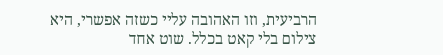הרביעית, וזו האהובה עליי כשזה אפשרי, היא צילום בלי קאט בכלל. שוט אחד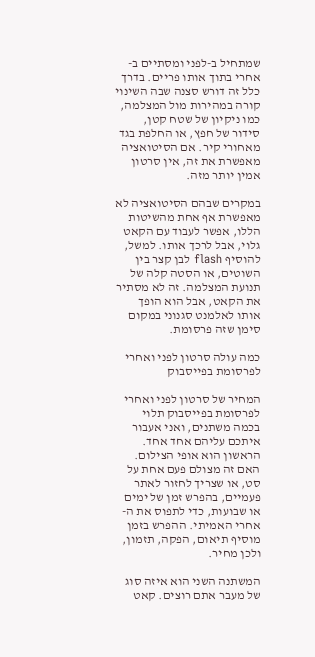שמתחיל ב-לפני ומסתיים ב-אחרי בתוך אותו פריים. בדרך כלל זה דורש סצנה שבה השינוי קורה במהירות מול המצלמה, כמו ניקיון של שטח קטן, סידור של חפץ, או החלפת בגד מאחורי קיר. אם הסיטואציה מאפשרת את זה, אין סרטון אמין יותר מזה.

במקרים שבהם הסיטואציה לא מאפשרת אף אחת מהשיטות הללו, אפשר לעבוד עם הקאט גלוי, אבל לרכך אותו. למשל, להוסיף flash לבן קצר בין השוטים, או הסטה קלה של תנועת המצלמה. זה לא מסתיר את הקאט, אבל הוא הופך אותו לאלמנט סגנוני במקום סימן שזה פרסומת.

כמה עולה סרטון לפני ואחרי לפרסומת בפייסבוק

המחיר של סרטון לפני ואחרי לפרסומת בפייסבוק תלוי בכמה משתנים, ואני אעבור איתכם עליהם אחד אחד. הראשון הוא אופי הצילום. האם זה מצולם פעם אחת על סט, או שצריך לחזור לאתר פעמיים, בהפרש זמן של ימים או שבועות, כדי לתפוס את ה-אחרי האמיתי. ההפרש בזמן מוסיף תיאום, הפקה, תזמון, ולכן מחיר.

המשתנה השני הוא איזה סוג של מעבר אתם רוצים. קאט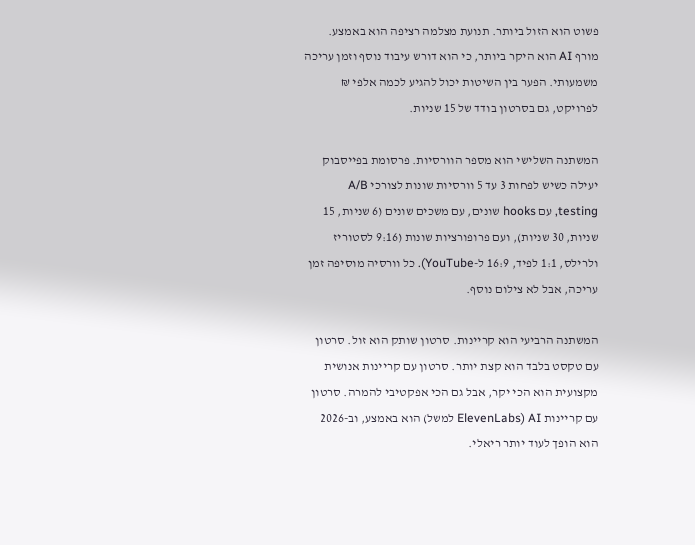פשוט הוא הזול ביותר. תנועת מצלמה רציפה הוא באמצע. מורף AI הוא היקר ביותר, כי הוא דורש עיבוד נוסף וזמן עריכה משמעותי. הפער בין השיטות יכול להגיע לכמה אלפי ₪ לפרויקט, גם בסרטון בודד של 15 שניות.

המשתנה השלישי הוא מספר הוורסיות. פרסומת בפייסבוק יעילה כשיש לפחות 3 עד 5 וורסיות שונות לצורכי A/B testing, עם hooks שונים, עם משכים שונים (6 שניות, 15 שניות, 30 שניות), ועם פרופורציות שונות (9:16 לסטוריז ולרילס, 1:1 לפיד, 16:9 ל-YouTube). כל וורסיה מוסיפה זמן עריכה, אבל לא צילום נוסף.

המשתנה הרביעי הוא קריינות. סרטון שותק הוא זול. סרטון עם טקסט בלבד הוא קצת יותר. סרטון עם קריינות אנושית מקצועית הוא הכי יקר, אבל גם הכי אפקטיבי להמרה. סרטון עם קריינות AI (ElevenLabs למשל) הוא באמצע, וב-2026 הוא הופך לעוד יותר ריאלי.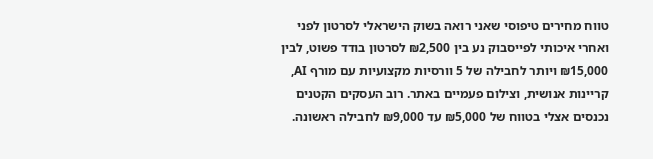טווח מחירים טיפוסי שאני רואה בשוק הישראלי לסרטון לפני ואחרי איכותי לפייסבוק נע בין ₪2,500 לסרטון בודד פשוט, לבין ₪15,000 ויותר לחבילה של 5 וורסיות מקצועיות עם מורף AI, קריינות אנושית, וצילום פעמיים באתר. רוב העסקים הקטנים נכנסים אצלי בטווח של ₪5,000 עד ₪9,000 לחבילה ראשונה.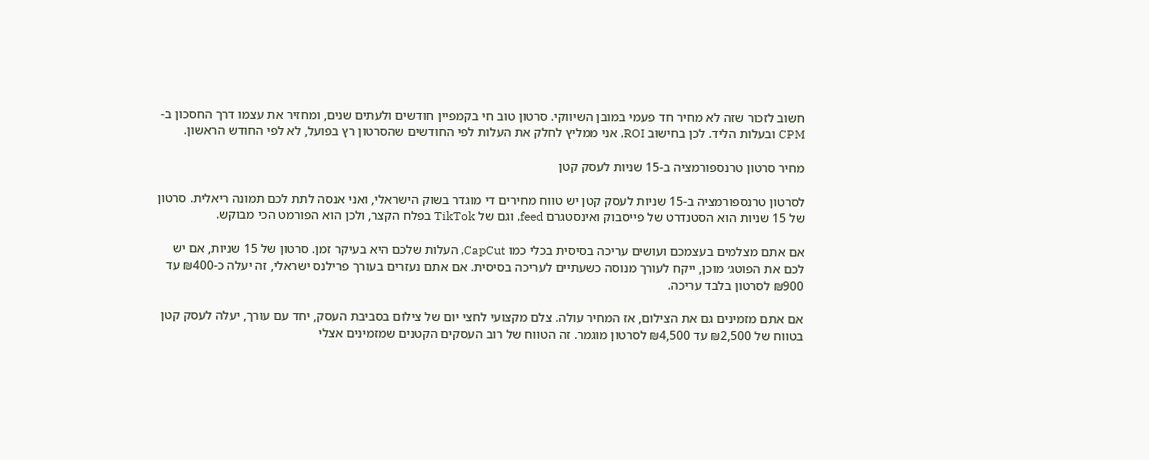חשוב לזכור שזה לא מחיר חד פעמי במובן השיווקי. סרטון טוב חי בקמפיין חודשים ולעתים שנים, ומחזיר את עצמו דרך החסכון ב-CPM ובעלות הליד. לכן בחישוב ROI, אני ממליץ לחלק את העלות לפי החודשים שהסרטון רץ בפועל, לא לפי החודש הראשון.

מחיר סרטון טרנספורמציה ב-15 שניות לעסק קטן

לסרטון טרנספורמציה ב-15 שניות לעסק קטן יש טווח מחירים די מוגדר בשוק הישראלי, ואני אנסה לתת לכם תמונה ריאלית. סרטון של 15 שניות הוא הסטנדרט של פייסבוק ואינסטגרם feed, וגם של TikTok בפלח הקצר, ולכן הוא הפורמט הכי מבוקש.

אם אתם מצלמים בעצמכם ועושים עריכה בסיסית בכלי כמו CapCut, העלות שלכם היא בעיקר זמן. סרטון של 15 שניות, אם יש לכם את הפוטג׳ מוכן, ייקח לעורך מנוסה כשעתיים לעריכה בסיסית. אם אתם נעזרים בעורך פרילנס ישראלי, זה יעלה כ-₪400 עד ₪900 לסרטון בלבד עריכה.

אם אתם מזמינים גם את הצילום, אז המחיר עולה. צלם מקצועי לחצי יום של צילום בסביבת העסק, יחד עם עורך, יעלה לעסק קטן בטווח של ₪2,500 עד ₪4,500 לסרטון מוגמר. זה הטווח של רוב העסקים הקטנים שמזמינים אצלי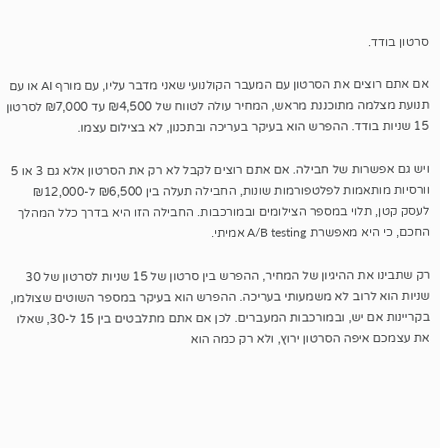סרטון בודד.

אם אתם רוצים את הסרטון עם המעבר הקולנועי שאני מדבר עליו, עם מורף AI או עם תנועת מצלמה מתוכננת מראש, המחיר עולה לטווח של ₪4,500 עד ₪7,000 לסרטון 15 שניות בודד. ההפרש הוא בעיקר בעריכה ובתכנון, לא בצילום עצמו.

ויש גם אפשרות של חבילה. אם אתם רוצים לקבל לא רק את הסרטון אלא גם 3 או 5 וורסיות מותאמות לפלטפורמות שונות, החבילה תעלה בין ₪6,500 ל-₪12,000 לעסק קטן, תלוי במספר הצילומים ובמורכבות. החבילה הזו היא בדרך כלל המהלך החכם, כי היא מאפשרת A/B testing אמיתי.

רק שתבינו את ההיגיון של המחיר, ההפרש בין סרטון של 15 שניות לסרטון של 30 שניות הוא לרוב לא משמעותי בעריכה. ההפרש הוא בעיקר במספר השוטים שצולמו, בקריינות אם יש, ובמורכבות המעברים. לכן אם אתם מתלבטים בין 15 ל-30, שאלו את עצמכם איפה הסרטון ירוץ, ולא רק כמה הוא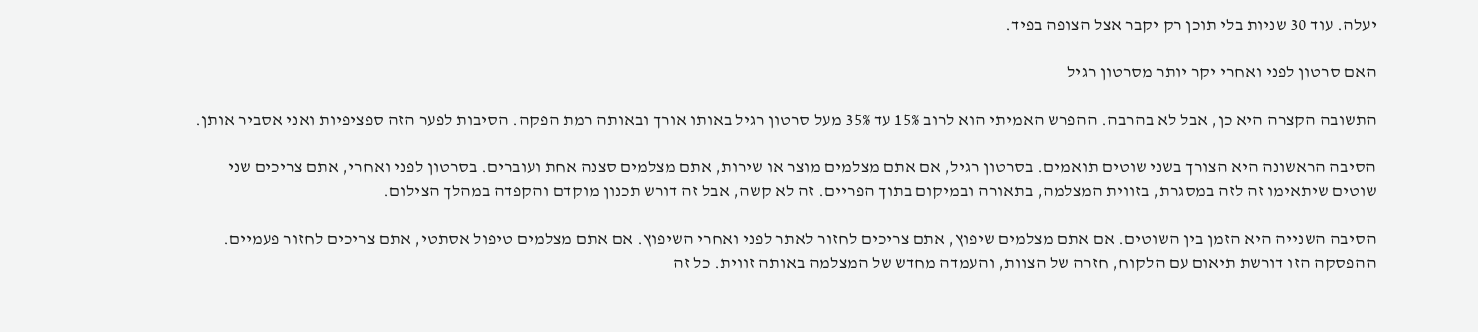יעלה. עוד 30 שניות בלי תוכן רק יקבר אצל הצופה בפיד.

האם סרטון לפני ואחרי יקר יותר מסרטון רגיל

התשובה הקצרה היא כן, אבל לא בהרבה. ההפרש האמיתי הוא לרוב 15% עד 35% מעל סרטון רגיל באותו אורך ובאותה רמת הפקה. הסיבות לפער הזה ספציפיות ואני אסביר אותן.

הסיבה הראשונה היא הצורך בשני שוטים תואמים. בסרטון רגיל, אם אתם מצלמים מוצר או שירות, אתם מצלמים סצנה אחת ועוברים. בסרטון לפני ואחרי, אתם צריכים שני שוטים שיתאימו זה לזה במסגרת, בזווית המצלמה, בתאורה ובמיקום בתוך הפריים. זה לא קשה, אבל זה דורש תכנון מוקדם והקפדה במהלך הצילום.

הסיבה השנייה היא הזמן בין השוטים. אם אתם מצלמים שיפוץ, אתם צריכים לחזור לאתר לפני ואחרי השיפוץ. אם אתם מצלמים טיפול אסתטי, אתם צריכים לחזור פעמיים. ההפסקה הזו דורשת תיאום עם הלקוח, חזרה של הצוות, והעמדה מחדש של המצלמה באותה זווית. כל זה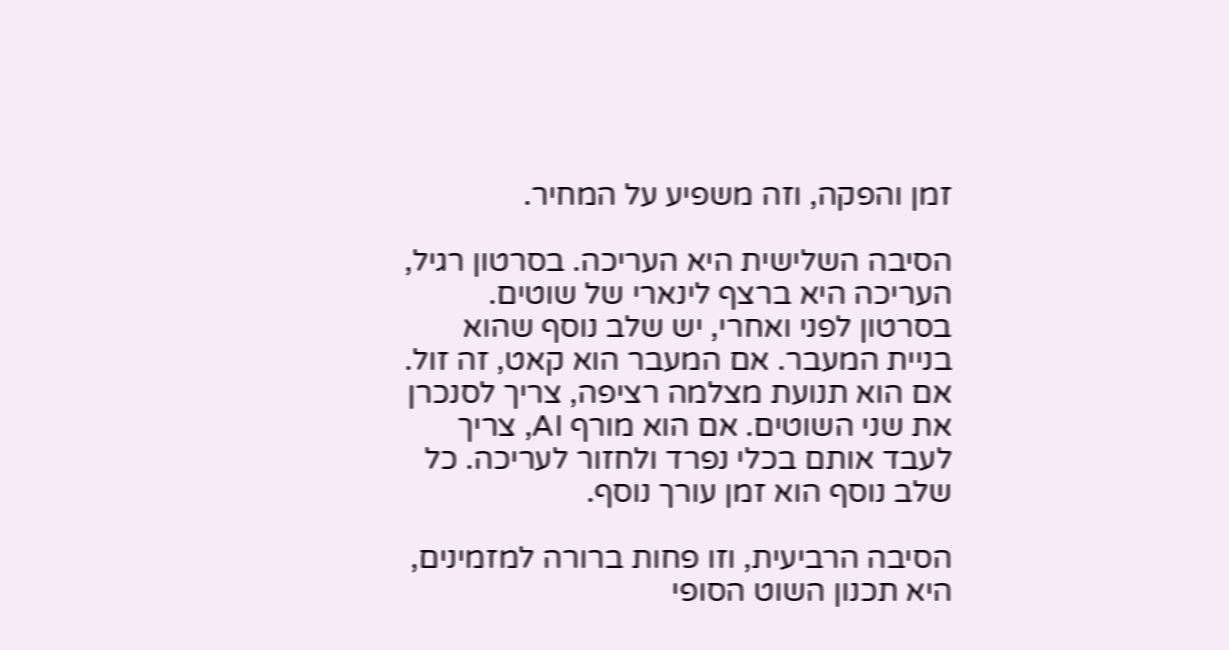זמן והפקה, וזה משפיע על המחיר.

הסיבה השלישית היא העריכה. בסרטון רגיל, העריכה היא ברצף לינארי של שוטים. בסרטון לפני ואחרי, יש שלב נוסף שהוא בניית המעבר. אם המעבר הוא קאט, זה זול. אם הוא תנועת מצלמה רציפה, צריך לסנכרן את שני השוטים. אם הוא מורף AI, צריך לעבד אותם בכלי נפרד ולחזור לעריכה. כל שלב נוסף הוא זמן עורך נוסף.

הסיבה הרביעית, וזו פחות ברורה למזמינים, היא תכנון השוט הסופי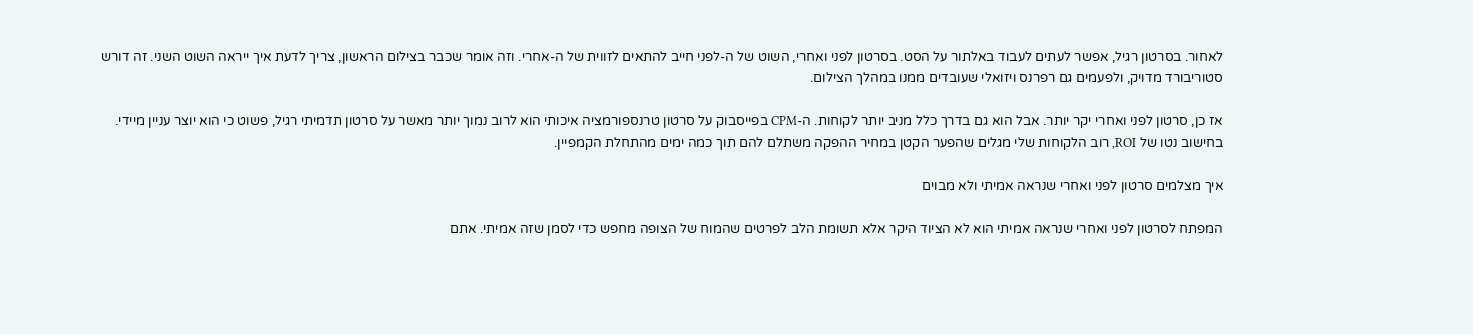לאחור. בסרטון רגיל, אפשר לעתים לעבוד באלתור על הסט. בסרטון לפני ואחרי, השוט של ה-לפני חייב להתאים לזווית של ה-אחרי. וזה אומר שכבר בצילום הראשון, צריך לדעת איך ייראה השוט השני. זה דורש סטוריבורד מדויק, ולפעמים גם רפרנס ויזואלי שעובדים ממנו במהלך הצילום.

אז כן, סרטון לפני ואחרי יקר יותר. אבל הוא גם בדרך כלל מניב יותר לקוחות. ה-CPM בפייסבוק על סרטון טרנספורמציה איכותי הוא לרוב נמוך יותר מאשר על סרטון תדמיתי רגיל, פשוט כי הוא יוצר עניין מיידי. בחישוב נטו של ROI, רוב הלקוחות שלי מגלים שהפער הקטן במחיר ההפקה משתלם להם תוך כמה ימים מהתחלת הקמפיין.

איך מצלמים סרטון לפני ואחרי שנראה אמיתי ולא מבוים

המפתח לסרטון לפני ואחרי שנראה אמיתי הוא לא הציוד היקר אלא תשומת הלב לפרטים שהמוח של הצופה מחפש כדי לסמן שזה אמיתי. אתם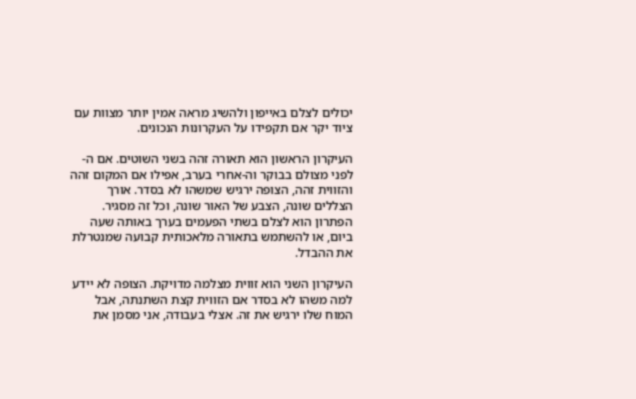יכולים לצלם באייפון ולהשיג מראה אמין יותר מצוות עם ציוד יקר אם תקפידו על העקרונות הנכונים.

העיקרון הראשון הוא תאורה זהה בשני השוטים. אם ה-לפני מצולם בבוקר וה-אחרי בערב, אפילו אם המקום זהה והזווית זהה, הצופה ירגיש שמשהו לא בסדר. אורך הצללים שונה, הצבע של האור שונה, וכל זה מסגיר. הפתרון הוא לצלם בשתי הפעמים בערך באותה שעה ביום, או להשתמש בתאורה מלאכותית קבועה שמנטרלת את ההבדל.

העיקרון השני הוא זווית מצלמה מדויקת. הצופה לא יידע למה משהו לא בסדר אם הזווית קצת השתנתה, אבל המוח שלו ירגיש את זה. אצלי בעבודה, אני מסמן את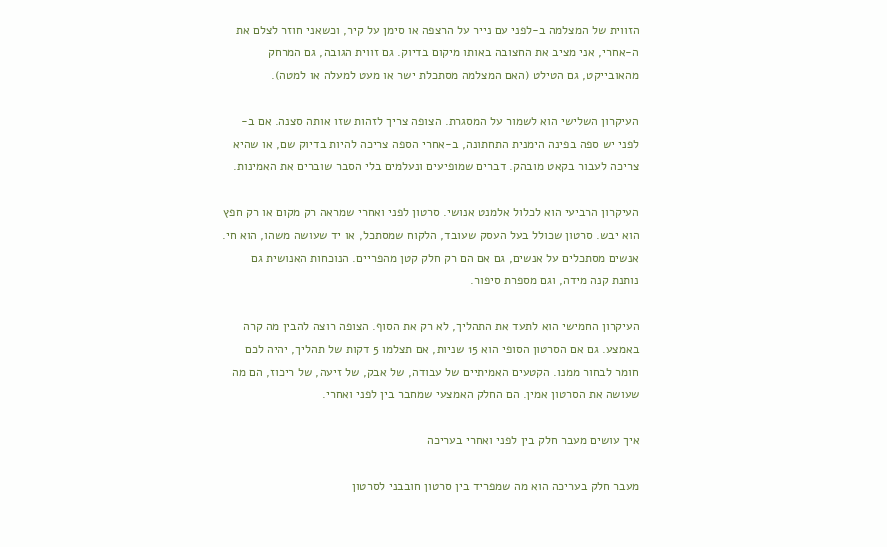הזווית של המצלמה ב-לפני עם נייר על הרצפה או סימן על קיר, וכשאני חוזר לצלם את ה-אחרי, אני מציב את החצובה באותו מיקום בדיוק. גם זווית הגובה, גם המרחק מהאובייקט, גם הטילט (האם המצלמה מסתכלת ישר או מעט למעלה או למטה).

העיקרון השלישי הוא לשמור על המסגרת. הצופה צריך לזהות שזו אותה סצנה. אם ב-לפני יש ספה בפינה הימנית התחתונה, ב-אחרי הספה צריכה להיות בדיוק שם, או שהיא צריכה לעבור בקאט מובהק. דברים שמופיעים ונעלמים בלי הסבר שוברים את האמינות.

העיקרון הרביעי הוא לכלול אלמנט אנושי. סרטון לפני ואחרי שמראה רק מקום או רק חפץ הוא יבש. סרטון שכולל בעל העסק שעובד, הלקוח שמסתכל, או יד שעושה משהו, הוא חי. אנשים מסתכלים על אנשים, גם אם הם רק חלק קטן מהפריים. הנוכחות האנושית גם נותנת קנה מידה, וגם מספרת סיפור.

העיקרון החמישי הוא לתעד את התהליך, לא רק את הסוף. הצופה רוצה להבין מה קרה באמצע. גם אם הסרטון הסופי הוא 15 שניות, אם תצלמו 5 דקות של תהליך, יהיה לכם חומר לבחור ממנו. הקטעים האמיתיים של עבודה, של אבק, של זיעה, של ריכוז, הם מה שעושה את הסרטון אמין. הם החלק האמצעי שמחבר בין לפני ואחרי.

איך עושים מעבר חלק בין לפני ואחרי בעריכה

מעבר חלק בעריכה הוא מה שמפריד בין סרטון חובבני לסרטון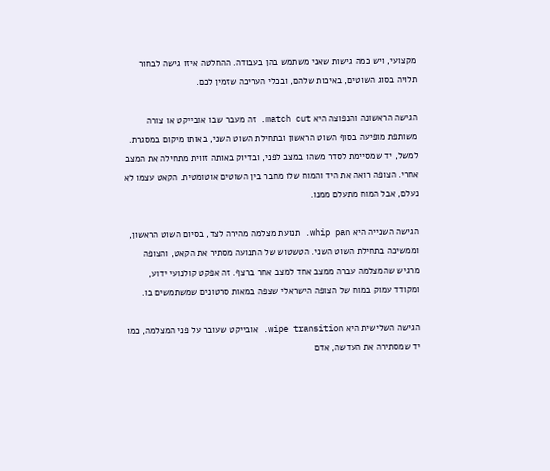מקצועי, ויש כמה גישות שאני משתמש בהן בעבודה. ההחלטה איזו גישה לבחור תלויה בסוג השוטים, באיכות שלהם, ובכלי העריכה שזמין לכם.

הגישה הראשונה והנפוצה היא match cut. זה מעבר שבו אובייקט או צורה משותפת מופיעה בסוף השוט הראשון ובתחילת השוט השני, באותו מיקום במסגרת. למשל, יד שמסיימת לסדר משהו במצב לפני, ובדיוק באותה זווית מתחילה את המצב אחרי. הצופה רואה את היד והמוח שלו מחבר בין השוטים אוטומטית. הקאט עצמו לא נעלם, אבל המוח מתעלם ממנו.

הגישה השנייה היא whip pan. תנועת מצלמה מהירה לצד, בסיום השוט הראשון, וממשיכה בתחילת השוט השני. הטשטוש של התנועה מסתיר את הקאט, והצופה מרגיש שהמצלמה עברה ממצב אחד למצב אחר ברצף. זה אפקט קולנועי ידוע, ומקודד עמוק במוח של הצופה הישראלי שצפה במאות סרטונים שמשתמשים בו.

הגישה השלישית היא wipe transition. אובייקט שעובר על פני המצלמה, כמו יד שמסתירה את העדשה, אדם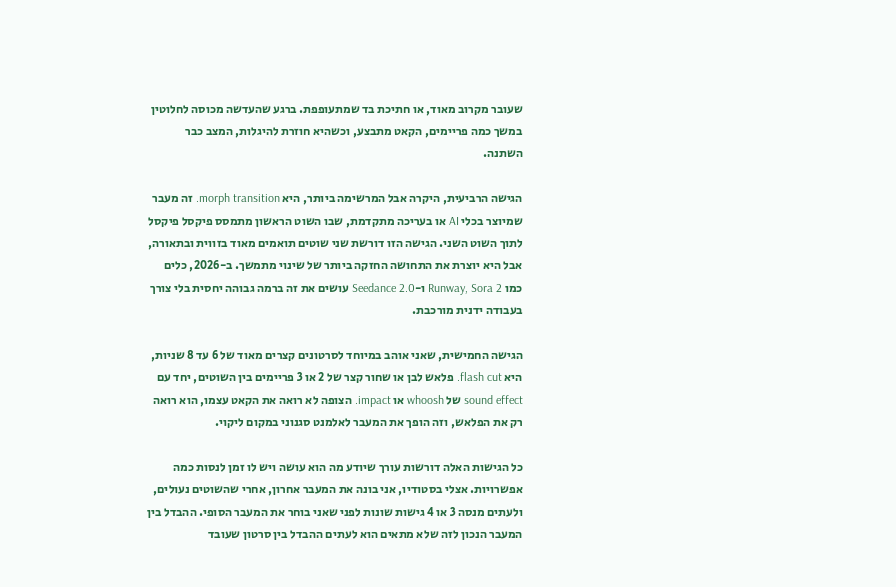שעובר מקרוב מאוד, או חתיכת בד שמתעופפת. ברגע שהעדשה מכוסה לחלוטין במשך כמה פריימים, הקאט מתבצע, וכשהיא חוזרת להיגלות, המצב כבר השתנה.

הגישה הרביעית, היקרה אבל המרשימה ביותר, היא morph transition. זה מעבר שמיוצר בכלי AI או בעריכה מתקדמת, שבו השוט הראשון מתמסס פיקסל פיקסל לתוך השוט השני. הגישה הזו דורשת שני שוטים תואמים מאוד בזווית ובתאורה, אבל היא יוצרת את התחושה החזקה ביותר של שינוי מתמשך. ב-2026, כלים כמו Runway, Sora 2 ו-Seedance 2.0 עושים את זה ברמה גבוהה יחסית בלי צורך בעבודה ידנית מורכבת.

הגישה החמישית, שאני אוהב במיוחד לסרטונים קצרים מאוד של 6 עד 8 שניות, היא flash cut. פלאש לבן או שחור קצר של 2 או 3 פריימים בין השוטים, יחד עם sound effect של whoosh או impact. הצופה לא רואה את הקאט עצמו, הוא רואה רק את הפלאש, וזה הופך את המעבר לאלמנט סגנוני במקום ליקוי.

כל הגישות האלה דורשות עורך שיודע מה הוא עושה ויש לו זמן לנסות כמה אפשרויות. אצלי בסטודיו, אני בונה את המעבר אחרון, אחרי שהשוטים נעולים, ולעתים מנסה 3 או 4 גישות שונות לפני שאני בוחר את המעבר הסופי. ההבדל בין המעבר הנכון לזה שלא מתאים הוא לעתים ההבדל בין סרטון שעובד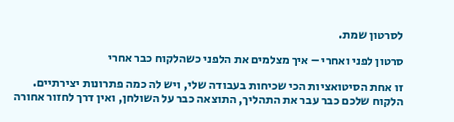לסרטון שמת.

סרטון לפני ואחרי – איך מצלמים את הלפני כשהלקוח כבר אחרי

זו אחת הסיטואציות הכי שכיחות בעבודה שלי, ויש לה כמה פתרונות יצירתיים. הלקוח שלכם כבר עבר את התהליך, התוצאה כבר על השולחן, ואין דרך לחזור אחורה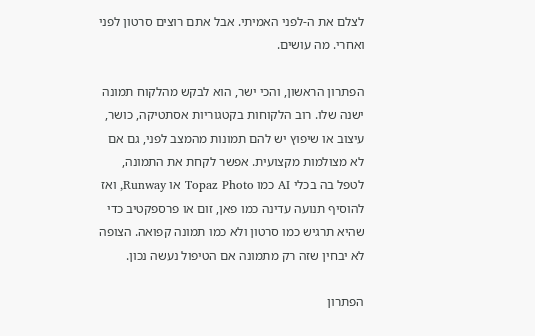לצלם את ה-לפני האמיתי. אבל אתם רוצים סרטון לפני ואחרי. מה עושים.

הפתרון הראשון, והכי ישר, הוא לבקש מהלקוח תמונה ישנה שלו. רוב הלקוחות בקטגוריות אסתטיקה, כושר, עיצוב או שיפוץ יש להם תמונות מהמצב לפני, גם אם לא מצולמות מקצועית. אפשר לקחת את התמונה, לטפל בה בכלי AI כמו Topaz Photo או Runway, ואז להוסיף תנועה עדינה כמו פאן, זום או פרספקטיב כדי שהיא תרגיש כמו סרטון ולא כמו תמונה קפואה. הצופה לא יבחין שזה רק מתמונה אם הטיפול נעשה נכון.

הפתרון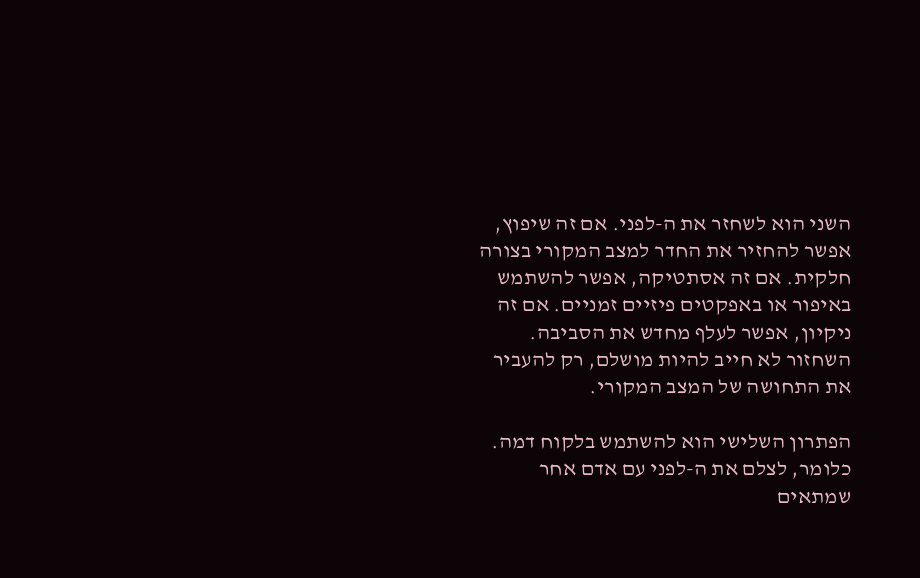השני הוא לשחזר את ה-לפני. אם זה שיפוץ, אפשר להחזיר את החדר למצב המקורי בצורה חלקית. אם זה אסתטיקה, אפשר להשתמש באיפור או באפקטים פיזיים זמניים. אם זה ניקיון, אפשר לעלף מחדש את הסביבה. השחזור לא חייב להיות מושלם, רק להעביר את התחושה של המצב המקורי.

הפתרון השלישי הוא להשתמש בלקוח דמה. כלומר, לצלם את ה-לפני עם אדם אחר שמתאים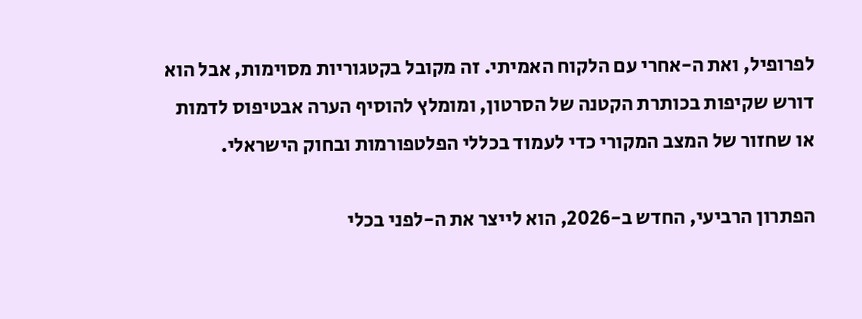לפרופיל, ואת ה-אחרי עם הלקוח האמיתי. זה מקובל בקטגוריות מסוימות, אבל הוא דורש שקיפות בכותרת הקטנה של הסרטון, ומומלץ להוסיף הערה אבטיפוס לדמות או שחזור של המצב המקורי כדי לעמוד בכללי הפלטפורמות ובחוק הישראלי.

הפתרון הרביעי, החדש ב-2026, הוא לייצר את ה-לפני בכלי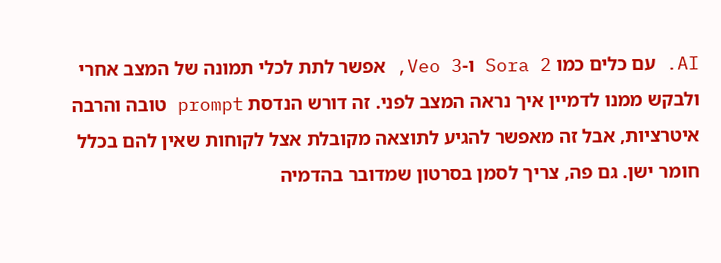AI. עם כלים כמו Sora 2 ו-Veo 3, אפשר לתת לכלי תמונה של המצב אחרי ולבקש ממנו לדמיין איך נראה המצב לפני. זה דורש הנדסת prompt טובה והרבה איטרציות, אבל זה מאפשר להגיע לתוצאה מקובלת אצל לקוחות שאין להם בכלל חומר ישן. גם פה, צריך לסמן בסרטון שמדובר בהדמיה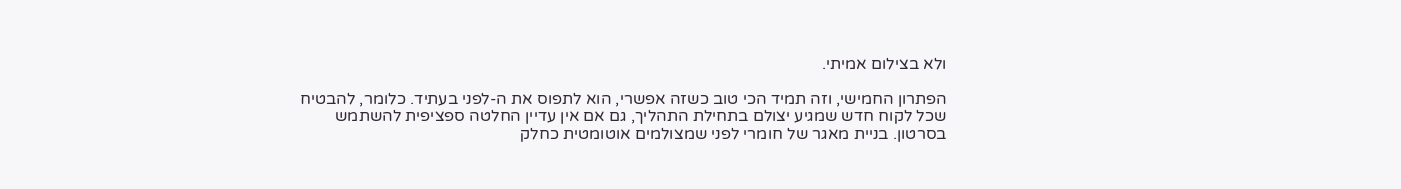ולא בצילום אמיתי.

הפתרון החמישי, וזה תמיד הכי טוב כשזה אפשרי, הוא לתפוס את ה-לפני בעתיד. כלומר, להבטיח שכל לקוח חדש שמגיע יצולם בתחילת התהליך, גם אם אין עדיין החלטה ספציפית להשתמש בסרטון. בניית מאגר של חומרי לפני שמצולמים אוטומטית כחלק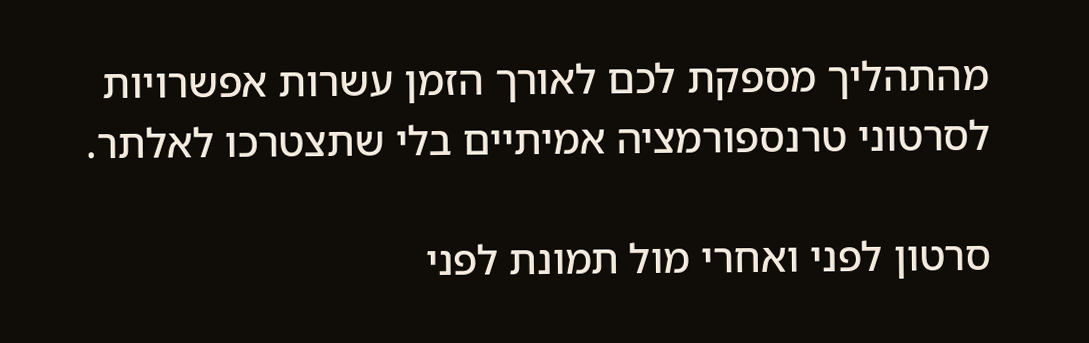מהתהליך מספקת לכם לאורך הזמן עשרות אפשרויות לסרטוני טרנספורמציה אמיתיים בלי שתצטרכו לאלתר.

סרטון לפני ואחרי מול תמונת לפני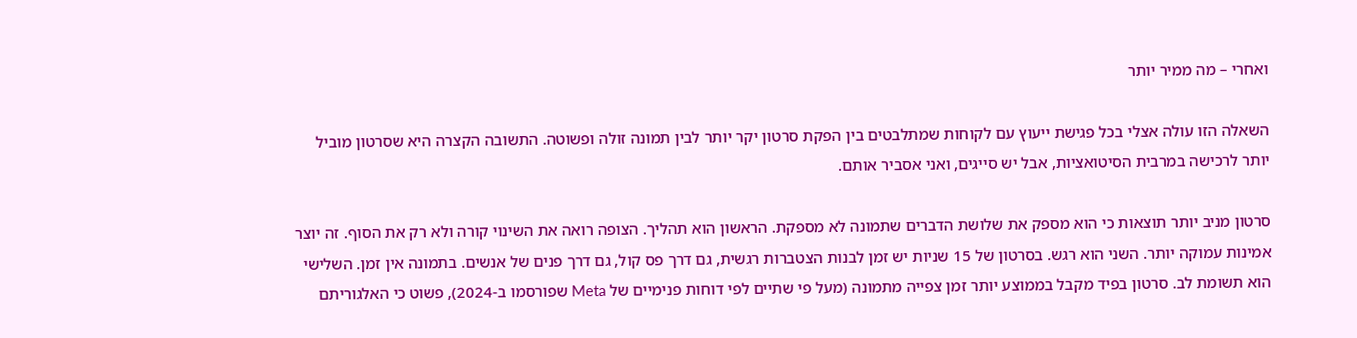ואחרי – מה ממיר יותר

השאלה הזו עולה אצלי בכל פגישת ייעוץ עם לקוחות שמתלבטים בין הפקת סרטון יקר יותר לבין תמונה זולה ופשוטה. התשובה הקצרה היא שסרטון מוביל יותר לרכישה במרבית הסיטואציות, אבל יש סייגים, ואני אסביר אותם.

סרטון מניב יותר תוצאות כי הוא מספק את שלושת הדברים שתמונה לא מספקת. הראשון הוא תהליך. הצופה רואה את השינוי קורה ולא רק את הסוף. זה יוצר אמינות עמוקה יותר. השני הוא רגש. בסרטון של 15 שניות יש זמן לבנות הצטברות רגשית, גם דרך פס קול, גם דרך פנים של אנשים. בתמונה אין זמן. השלישי הוא תשומת לב. סרטון בפיד מקבל בממוצע יותר זמן צפייה מתמונה (מעל פי שתיים לפי דוחות פנימיים של Meta שפורסמו ב-2024), פשוט כי האלגוריתם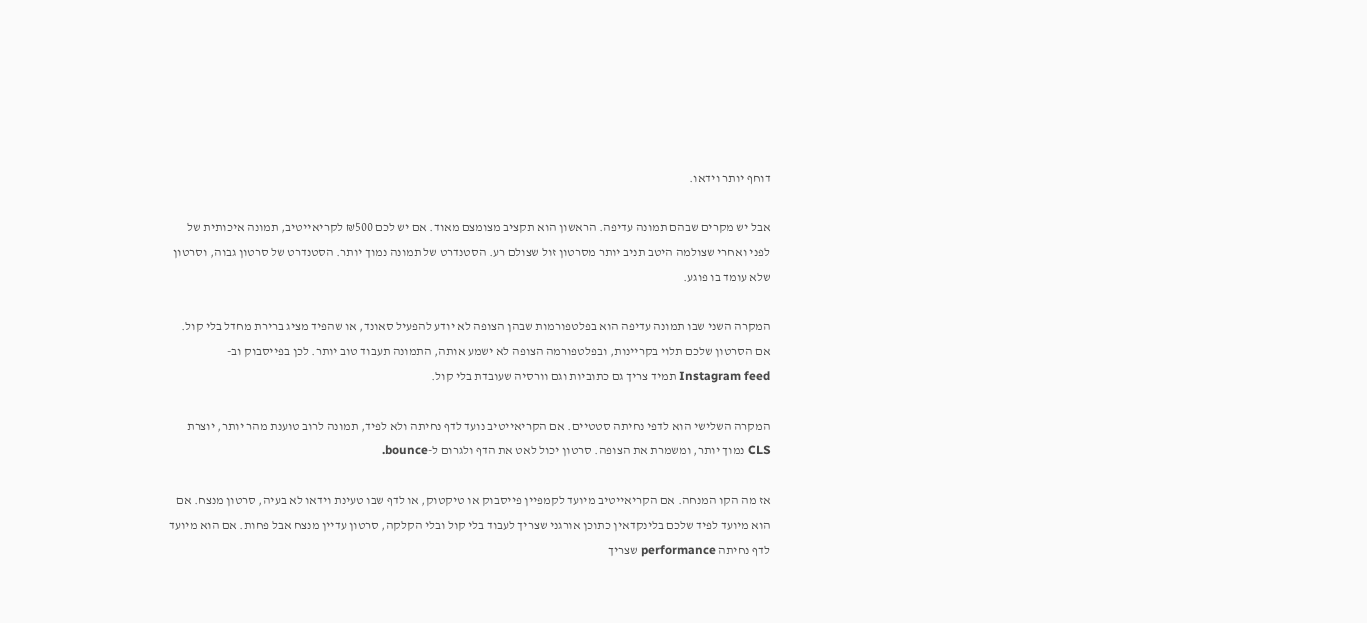דוחף יותר וידאו.

אבל יש מקרים שבהם תמונה עדיפה. הראשון הוא תקציב מצומצם מאוד. אם יש לכם ₪500 לקריאייטיב, תמונה איכותית של לפני ואחרי שצולמה היטב תניב יותר מסרטון זול שצולם רע. הסטנדרט של תמונה נמוך יותר. הסטנדרט של סרטון גבוה, וסרטון שלא עומד בו פוגע.

המקרה השני שבו תמונה עדיפה הוא בפלטפורמות שבהן הצופה לא יודע להפעיל סאונד, או שהפיד מציג ברירת מחדל בלי קול. אם הסרטון שלכם תלוי בקריינות, ובפלטפורמה הצופה לא ישמע אותה, התמונה תעבוד טוב יותר. לכן בפייסבוק וב-Instagram feed תמיד צריך גם כתוביות וגם וורסיה שעובדת בלי קול.

המקרה השלישי הוא לדפי נחיתה סטטיים. אם הקריאייטיב נועד לדף נחיתה ולא לפיד, תמונה לרוב טוענת מהר יותר, יוצרת CLS נמוך יותר, ומשמרת את הצופה. סרטון יכול לאט את הדף ולגרום ל-bounce.

אז מה הקו המנחה. אם הקריאייטיב מיועד לקמפיין פייסבוק או טיקטוק, או לדף שבו טעינת וידאו לא בעיה, סרטון מנצח. אם הוא מיועד לפיד שלכם בלינקדאין כתוכן אורגני שצריך לעבוד בלי קול ובלי הקלקה, סרטון עדיין מנצח אבל פחות. אם הוא מיועד לדף נחיתה performance שצריך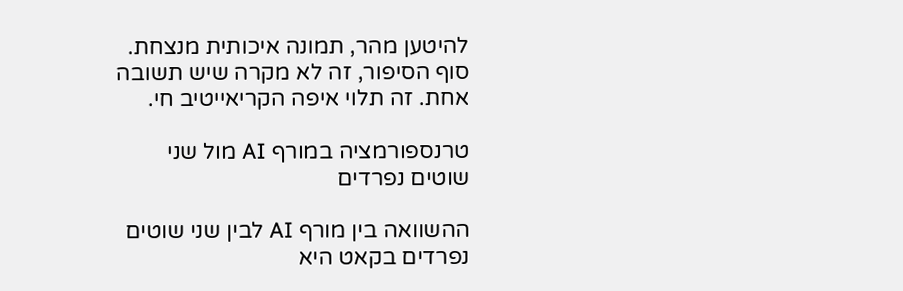להיטען מהר, תמונה איכותית מנצחת. סוף הסיפור, זה לא מקרה שיש תשובה אחת. זה תלוי איפה הקריאייטיב חי.

טרנספורמציה במורף AI מול שני שוטים נפרדים

ההשוואה בין מורף AI לבין שני שוטים נפרדים בקאט היא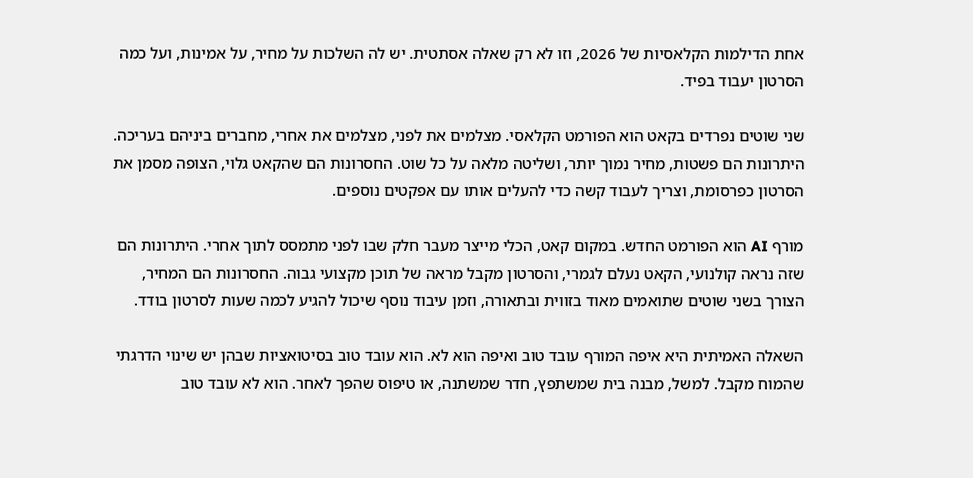אחת הדילמות הקלאסיות של 2026, וזו לא רק שאלה אסתטית. יש לה השלכות על מחיר, על אמינות, ועל כמה הסרטון יעבוד בפיד.

שני שוטים נפרדים בקאט הוא הפורמט הקלאסי. מצלמים את לפני, מצלמים את אחרי, מחברים ביניהם בעריכה. היתרונות הם פשטות, מחיר נמוך יותר, ושליטה מלאה על כל שוט. החסרונות הם שהקאט גלוי, הצופה מסמן את הסרטון כפרסומת, וצריך לעבוד קשה כדי להעלים אותו עם אפקטים נוספים.

מורף AI הוא הפורמט החדש. במקום קאט, הכלי מייצר מעבר חלק שבו לפני מתמסס לתוך אחרי. היתרונות הם שזה נראה קולנועי, הקאט נעלם לגמרי, והסרטון מקבל מראה של תוכן מקצועי גבוה. החסרונות הם המחיר, הצורך בשני שוטים שתואמים מאוד בזווית ובתאורה, וזמן עיבוד נוסף שיכול להגיע לכמה שעות לסרטון בודד.

השאלה האמיתית היא איפה המורף עובד טוב ואיפה הוא לא. הוא עובד טוב בסיטואציות שבהן יש שינוי הדרגתי שהמוח מקבל. למשל, מבנה בית שמשתפץ, חדר שמשתנה, או טיפוס שהפך לאחר. הוא לא עובד טוב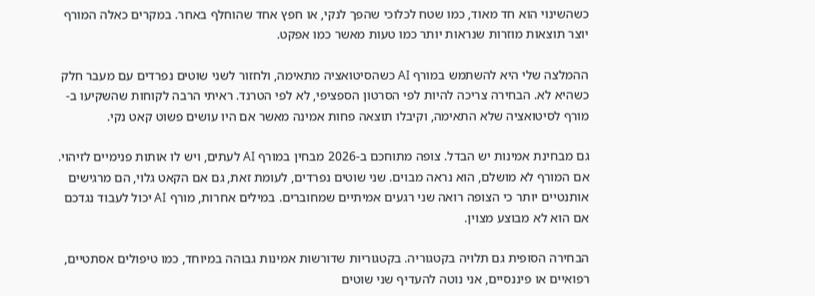כשהשינוי הוא חד מאוד, כמו שטח לכלוכי שהפך לנקי, או חפץ אחד שהוחלף באחר. במקרים כאלה המורף יוצר תוצאות מוזרות שנראות יותר כמו טעות מאשר כמו אפקט.

ההמלצה שלי היא להשתמש במורף AI כשהסיטואציה מתאימה, ולחזור לשני שוטים נפרדים עם מעבר חלק כשהיא לא. הבחירה צריכה להיות לפי הסרטון הספציפי, לא לפי הטרנד. ראיתי הרבה לקוחות שהשקיעו ב-מורף לסיטואציה שלא התאימה, וקיבלו תוצאה פחות אמינה מאשר אם היו עושים פשוט קאט נקי.

גם מבחינת אמינות יש הבדל. צופה מתוחכם ב-2026 מבחין במורף AI לעתים, ויש לו אותות פנימיים לזיהוי. אם המורף לא מושלם, הוא נראה מבוים. שני שוטים נפרדים, לעומת זאת, גם אם הקאט גלוי, הם מרגישים אותנטיים יותר כי הצופה רואה שני רגעים אמיתיים שמחוברים. במילים אחרות, מורף AI יכול לעבוד נגדכם אם הוא לא מבוצע מצוין.

הבחירה הסופית גם תלויה בקטגוריה. בקטגוריות שדורשות אמינות גבוהה במיוחד, כמו טיפולים אסתטיים, רפואיים או פיננסיים, אני נוטה להעדיף שני שוטים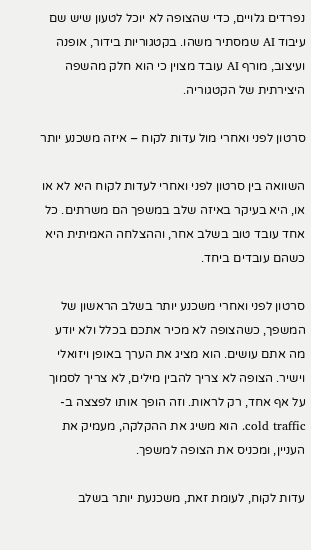נפרדים גלויים, כדי שהצופה לא יוכל לטעון שיש שם עיבוד AI שמסתיר משהו. בקטגוריות בידור, אופנה ועיצוב, מורף AI עובד מצוין כי הוא חלק מהשפה היצירתית של הקטגוריה.

סרטון לפני ואחרי מול עדות לקוח – איזה משכנע יותר

השוואה בין סרטון לפני ואחרי לעדות לקוח היא לא או או, היא בעיקר באיזה שלב במשפך הם משרתים. כל אחד עובד טוב בשלב אחר, וההצלחה האמיתית היא כשהם עובדים ביחד.

סרטון לפני ואחרי משכנע יותר בשלב הראשון של המשפך, כשהצופה לא מכיר אתכם בכלל ולא יודע מה אתם עושים. הוא מציג את הערך באופן ויזואלי וישיר. הצופה לא צריך להבין מילים, לא צריך לסמוך על אף אחד, רק לראות. וזה הופך אותו לפצצה ב-cold traffic. הוא משיג את ההקלקה, מעמיק את העניין, ומכניס את הצופה למשפך.

עדות לקוח, לעומת זאת, משכנעת יותר בשלב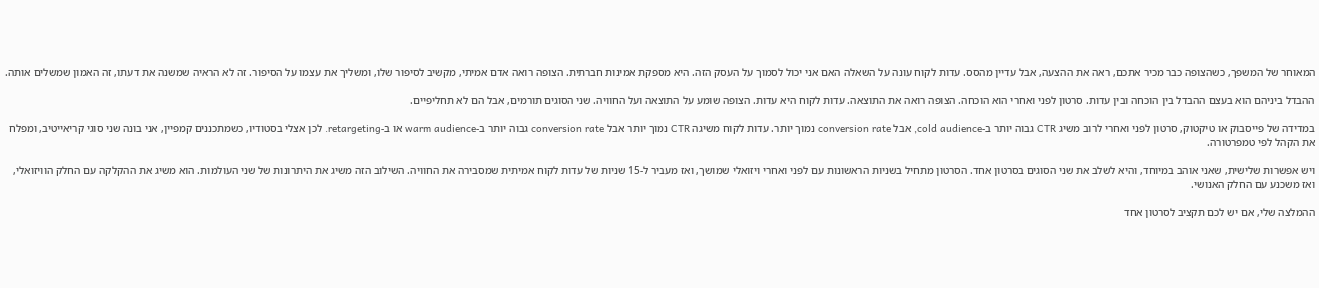המאוחר של המשפך, כשהצופה כבר מכיר אתכם, ראה את ההצעה, אבל עדיין מהסס. עדות לקוח עונה על השאלה האם אני יכול לסמוך על העסק הזה. היא מספקת אמינות חברתית. הצופה רואה אדם אמיתי, מקשיב לסיפור שלו, ומשליך את עצמו על הסיפור. זה לא הראיה שמשנה את דעתו, זה האמון שמשלים אותה.

ההבדל ביניהם הוא בעצם ההבדל בין הוכחה ובין עדות. סרטון לפני ואחרי הוא הוכחה. הצופה רואה את התוצאה. עדות לקוח היא עדות. הצופה שומע על התוצאה ועל החוויה. שני הסוגים תורמים, אבל הם לא תחליפיים.

במדידה של פייסבוק או טיקטוק, סרטון לפני ואחרי לרוב משיג CTR גבוה יותר ב-cold audience, אבל conversion rate נמוך יותר. עדות לקוח משיגה CTR נמוך יותר אבל conversion rate גבוה יותר ב-warm audience או ב-retargeting. לכן אצלי בסטודיו, כשמתכננים קמפיין, אני בונה שני סוגי קריאייטיב, ומפלח את הקהל לפי טמפרטורה.

ויש אפשרות שלישית, שאני אוהב במיוחד, והיא לשלב את שני הסוגים בסרטון אחד. הסרטון מתחיל בשניות הראשונות עם לפני ואחרי ויזואלי שמושך, ואז מעביר ל-15 שניות של עדות לקוח אמיתית שמסבירה את החוויה. השילוב הזה משיג את היתרונות של שני העולמות. הוא משיג את ההקלקה עם החלק הוויזואלי, ואז משכנע עם החלק האנושי.

ההמלצה שלי, אם יש לכם תקציב לסרטון אחד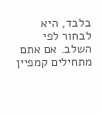בלבד, היא לבחור לפי השלב. אם אתם מתחילים קמפיין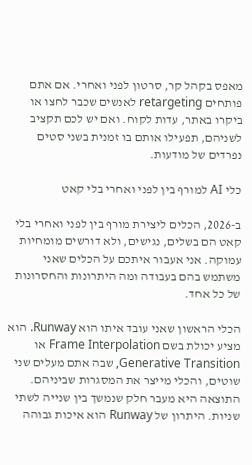מאפס בקהל קר, סרטון לפני ואחרי. אם אתם פותחים retargeting לאנשים שכבר לחצו או ביקרו באתר, עדות לקוח. ואם יש לכם תקציב לשניהם, תפעילו אותם בו זמנית בשני סטים נפרדים של מודעות.

כלי AI למורף בין לפני ואחרי בלי קאט

ב-2026, הכלים ליצירת מורף בין לפני ואחרי בלי קאט הם בשלים, נגישים, ולא דורשים מומחיות עמוקה. אני אעבור איתכם על הכלים שאני משתמש בהם בעבודה ומה היתרונות והחסרונות של כל אחד.

הכלי הראשון שאני עובד איתו הוא Runway. הוא מציע יכולת בשם Frame Interpolation או Generative Transition, שבה אתם מעלים שני שוטים, והכלי מייצר את המסגרות שביניהם. התוצאה היא מעבר חלק שנמשך בין שנייה לשתי שניות. היתרון של Runway הוא איכות גבוהה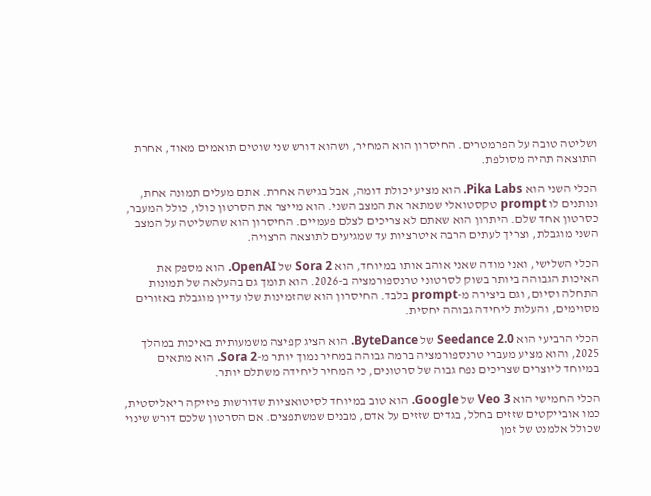ושליטה טובה על הפרמטרים. החיסרון הוא המחיר, ושהוא דורש שני שוטים תואמים מאוד, אחרת התוצאה תהיה מסולפת.

הכלי השני הוא Pika Labs. הוא מציע יכולת דומה, אבל בגישה אחרת. אתם מעלים תמונה אחת, ונותנים לו prompt טקסטואלי שמתאר את המצב השני. הוא מייצר את הסרטון כולו, כולל המעבר, כסרטון אחד שלם. היתרון הוא שאתם לא צריכים לצלם פעמיים. החיסרון הוא שהשליטה על המצב השני מוגבלת, וצריך לעתים הרבה איטרציות עד שמגיעים לתוצאה הרצויה.

הכלי השלישי, ואני מודה שאני אוהב אותו במיוחד, הוא Sora 2 של OpenAI. הוא מספק את האיכות הגבוהה ביותר בשוק לסרטוני טרנספורמציה ב-2026. הוא תומך גם בהעלאה של תמונות התחלה וסיום, וגם ביצירה מ-prompt בלבד. החיסרון הוא שהזמינות שלו עדיין מוגבלת באזורים מסוימים, והעלות ליחידה גבוהה יחסית.

הכלי הרביעי הוא Seedance 2.0 של ByteDance. הוא הציג קפיצה משמעותית באיכות במהלך 2025, והוא מציע מעברי טרנספורמציה ברמה גבוהה במחיר נמוך יותר מ-Sora 2. הוא מתאים במיוחד ליוצרים שצריכים נפח גבוה של סרטונים, כי המחיר ליחידה משתלם יותר.

הכלי החמישי הוא Veo 3 של Google. הוא טוב במיוחד לסיטואציות שדורשות פיזיקה ריאליסטית, כמו אובייקטים שזזים בחלל, בגדים שזזים על אדם, מבנים שמשתפצים. אם הסרטון שלכם דורש שינוי שכולל אלמנט של זמן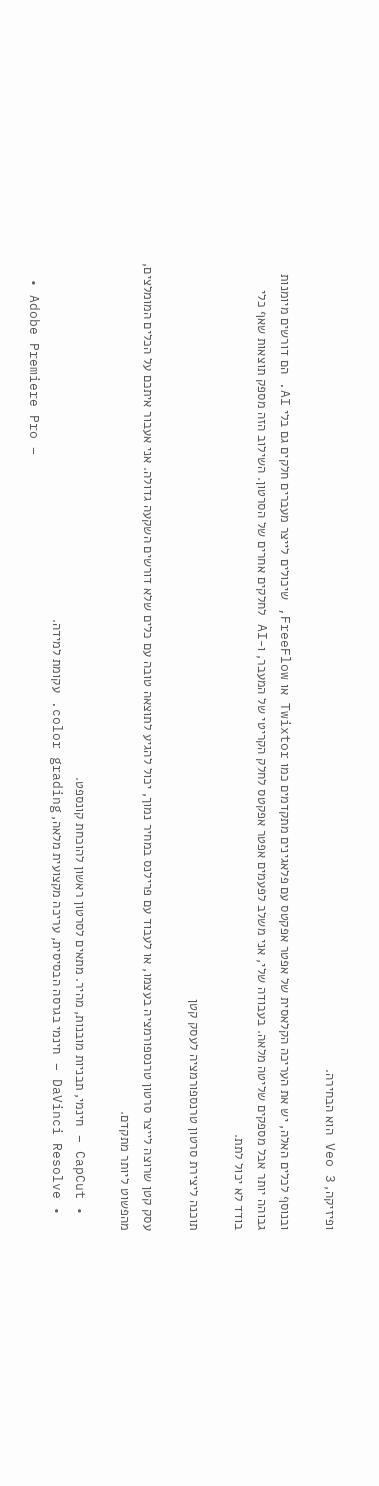ופיזיקה, Veo 3 הוא הבחירה.

ובנוסף לכלים האלה, יש את העריכה הקלאסית של אפטר אפקטס עם פלאגינים מתקדמים כמו Twixtor או FreeFlow, שיכולים לייצר מעברים חלקים גם בלי AI. הם דורשים מיומנות גבוהה יותר אבל מספקים שליטה מלאה. בעבודה שלי, אני משלב לפעמים אפטר אפקטס לחלק הקריטי של המעבר, ו-AI לחלקים אחרים של הסרטון. השילוב הזה מספק תוצאות שאף כלי בודד לא יכול לתת.

תוכנה ליצירת סרטון טרנספורמציה לעסק קטן

עסק קטן שרוצה לייצר סרטון טרנספורמציה בעצמו, או לעבוד עם פרילנס במחיר נמוך, יכול להגיע לתוצאה טובה עם כלים שלא דורשים השקעה גדולה. אני אעבור איתכם על הכלים המומלצים, מהפשוט ליותר מתקדם.

  • CapCut – חינמי, תבניות מובנות, מהיר. מתאים לסרטון ראשון להוכחת קונספט.
  • DaVinci Resolve – חינמי בגרסה הבסיסית, עריכה מקצועית מלאה, color grading. עקומת למידה.
  • Adobe Premiere Pro –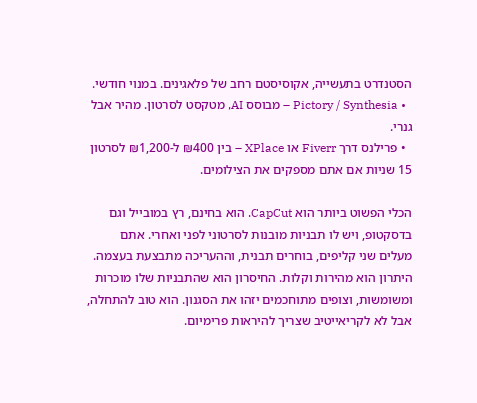הסטנדרט בתעשייה, אקוסיסטם רחב של פלאגינים. במנוי חודשי.
  • Pictory / Synthesia – מבוסס AI, מטקסט לסרטון. מהיר אבל גנרי.
  • פרילנס דרך Fiverr או XPlace – בין ₪400 ל-₪1,200 לסרטון 15 שניות אם אתם מספקים את הצילומים.

הכלי הפשוט ביותר הוא CapCut. הוא בחינם, רץ במובייל וגם בדסקטופ, ויש לו תבניות מובנות לסרטוני לפני ואחרי. אתם מעלים שני קליפים, בוחרים תבנית, וההעריכה מתבצעת בעצמה. היתרון הוא מהירות וקלות. החיסרון הוא שהתבניות שלו מוכרות ומשומשות, וצופים מתוחכמים יזהו את הסגנון. הוא טוב להתחלה, אבל לא לקריאייטיב שצריך להיראות פרימיום.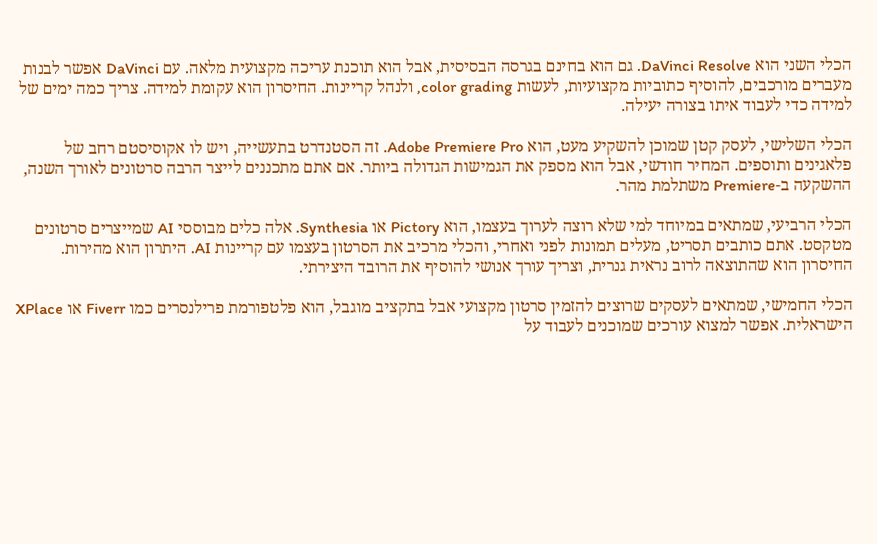הכלי השני הוא DaVinci Resolve. גם הוא בחינם בגרסה הבסיסית, אבל הוא תוכנת עריכה מקצועית מלאה. עם DaVinci אפשר לבנות מעברים מורכבים, להוסיף כתוביות מקצועיות, לעשות color grading, ולנהל קריינות. החיסרון הוא עקומת למידה. צריך כמה ימים של למידה כדי לעבוד איתו בצורה יעילה.

הכלי השלישי, לעסק קטן שמוכן להשקיע מעט, הוא Adobe Premiere Pro. זה הסטנדרט בתעשייה, ויש לו אקוסיסטם רחב של פלאגינים ותוספים. המחיר חודשי, אבל הוא מספק את הגמישות הגדולה ביותר. אם אתם מתכננים לייצר הרבה סרטונים לאורך השנה, ההשקעה ב-Premiere משתלמת מהר.

הכלי הרביעי, שמתאים במיוחד למי שלא רוצה לערוך בעצמו, הוא Pictory או Synthesia. אלה כלים מבוססי AI שמייצרים סרטונים מטקסט. אתם כותבים תסריט, מעלים תמונות לפני ואחרי, והכלי מרכיב את הסרטון בעצמו עם קריינות AI. היתרון הוא מהירות. החיסרון הוא שהתוצאה לרוב נראית גנרית, וצריך עורך אנושי להוסיף את הרובד היצירתי.

הכלי החמישי, שמתאים לעסקים שרוצים להזמין סרטון מקצועי אבל בתקציב מוגבל, הוא פלטפורמת פרילנסרים כמו Fiverr או XPlace הישראלית. אפשר למצוא עורכים שמוכנים לעבוד על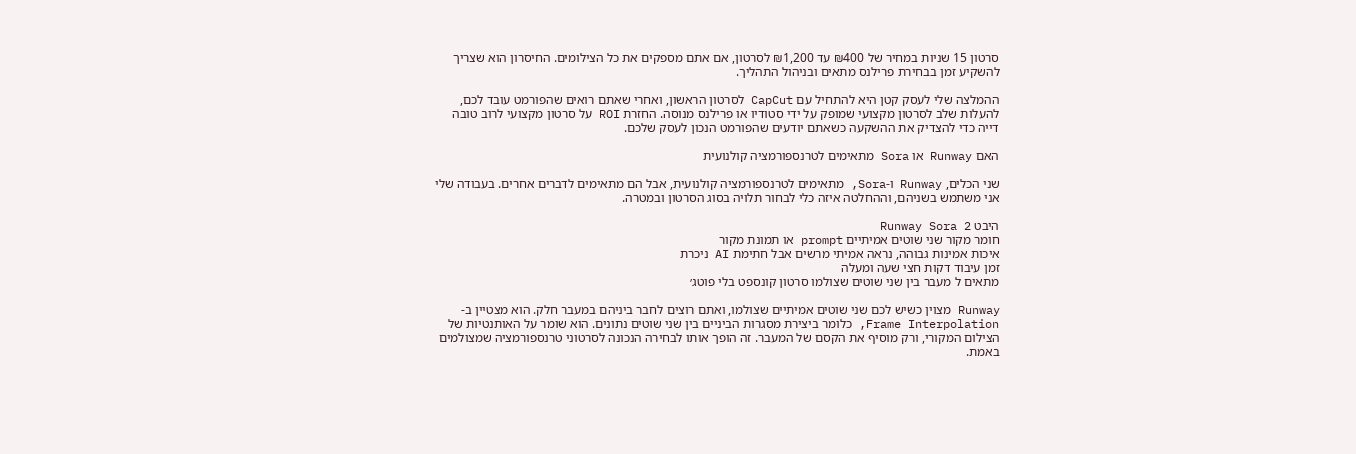סרטון 15 שניות במחיר של ₪400 עד ₪1,200 לסרטון, אם אתם מספקים את כל הצילומים. החיסרון הוא שצריך להשקיע זמן בבחירת פרילנס מתאים ובניהול התהליך.

ההמלצה שלי לעסק קטן היא להתחיל עם CapCut לסרטון הראשון, ואחרי שאתם רואים שהפורמט עובד לכם, להעלות שלב לסרטון מקצועי שמופק על ידי סטודיו או פרילנס מנוסה. החזרת ROI על סרטון מקצועי לרוב טובה דייה כדי להצדיק את ההשקעה כשאתם יודעים שהפורמט הנכון לעסק שלכם.

האם Runway או Sora מתאימים לטרנספורמציה קולנועית

שני הכלים, Runway ו-Sora, מתאימים לטרנספורמציה קולנועית, אבל הם מתאימים לדברים אחרים. בעבודה שלי אני משתמש בשניהם, וההחלטה איזה כלי לבחור תלויה בסוג הסרטון ובמטרה.

היבט Runway Sora 2
חומר מקור שני שוטים אמיתיים prompt או תמונת מקור
איכות אמינות גבוהה, נראה אמיתי מרשים אבל חתימת AI ניכרת
זמן עיבוד דקות חצי שעה ומעלה
מתאים ל מעבר בין שני שוטים שצולמו סרטון קונספט בלי פוטג׳

Runway מצוין כשיש לכם שני שוטים אמיתיים שצולמו, ואתם רוצים לחבר ביניהם במעבר חלק. הוא מצטיין ב-Frame Interpolation, כלומר ביצירת מסגרות הביניים בין שני שוטים נתונים. הוא שומר על האותנטיות של הצילום המקורי, ורק מוסיף את הקסם של המעבר. זה הופך אותו לבחירה הנכונה לסרטוני טרנספורמציה שמצולמים באמת.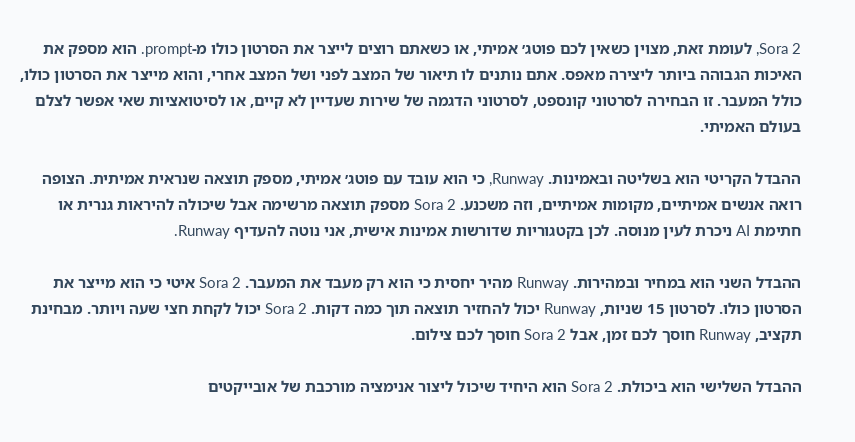Sora 2, לעומת זאת, מצוין כשאין לכם פוטג׳ אמיתי, או כשאתם רוצים לייצר את הסרטון כולו מ-prompt. הוא מספק את האיכות הגבוהה ביותר ליצירה מאפס. אתם נותנים לו תיאור של המצב לפני ושל המצב אחרי, והוא מייצר את הסרטון כולו, כולל המעבר. זו הבחירה לסרטוני קונספט, לסרטוני הדגמה של שירות שעדיין לא קיים, או לסיטואציות שאי אפשר לצלם בעולם האמיתי.

ההבדל הקריטי הוא בשליטה ובאמינות. Runway, כי הוא עובד עם פוטג׳ אמיתי, מספק תוצאה שנראית אמיתית. הצופה רואה אנשים אמיתיים, מקומות אמיתיים, וזה משכנע. Sora 2 מספק תוצאה מרשימה אבל שיכולה להיראות גנרית או חתימת AI ניכרת לעין מנוסה. לכן בקטגוריות שדורשות אמינות אישית, אני נוטה להעדיף Runway.

ההבדל השני הוא במחיר ובמהירות. Runway מהיר יחסית כי הוא רק מעבד את המעבר. Sora 2 איטי כי הוא מייצר את הסרטון כולו. לסרטון 15 שניות, Runway יכול להחזיר תוצאה תוך כמה דקות. Sora 2 יכול לקחת חצי שעה ויותר. מבחינת תקציב, Runway חוסך לכם זמן, אבל Sora 2 חוסך לכם צילום.

ההבדל השלישי הוא ביכולת. Sora 2 הוא היחיד שיכול ליצור אנימציה מורכבת של אובייקטים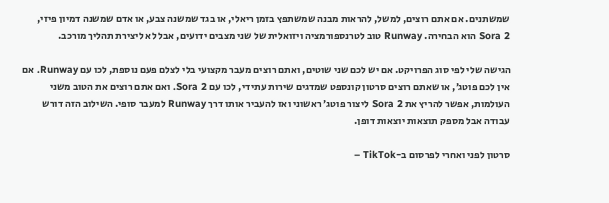שמשתנים. אם אתם רוצים, למשל, להראות מבנה שמשתפץ בזמן ריאלי, או בגד שמשנה צבע, או אדם שמשנה דמיון פיזי, Sora 2 הוא הבחירה. Runway טוב לטרנספורמציה ויזואלית של שני מצבים ידועים, אבל לא ליצירת תהליך מורכב.

הגישה שלי לפי סוג הפרויקט. אם יש לכם שני שוטים, ואתם רוצים מעבר מקצועי בלי לצלם פעם נוספת, לכו עם Runway. אם אין לכם פוטג׳, או שאתם רוצים סרטון קונספט שמדגים שירות עתידי, לכו עם Sora 2. ואם אתם רוצים את הטוב משני העולמות, אפשר להריץ את Sora 2 ליצור פוטג׳ ראשוני ואז להעביר אותו דרך Runway למעבר סופי. השילוב הזה דורש עבודה אבל מספק תוצאות יוצאות דופן.

סרטון לפני ואחרי לפרסום ב-TikTok –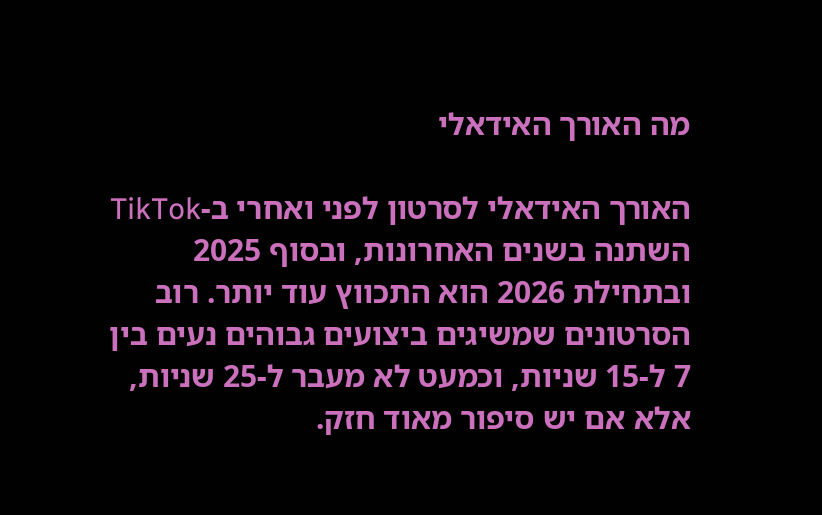מה האורך האידאלי

האורך האידאלי לסרטון לפני ואחרי ב-TikTok השתנה בשנים האחרונות, ובסוף 2025 ובתחילת 2026 הוא התכווץ עוד יותר. רוב הסרטונים שמשיגים ביצועים גבוהים נעים בין 7 ל-15 שניות, וכמעט לא מעבר ל-25 שניות, אלא אם יש סיפור מאוד חזק.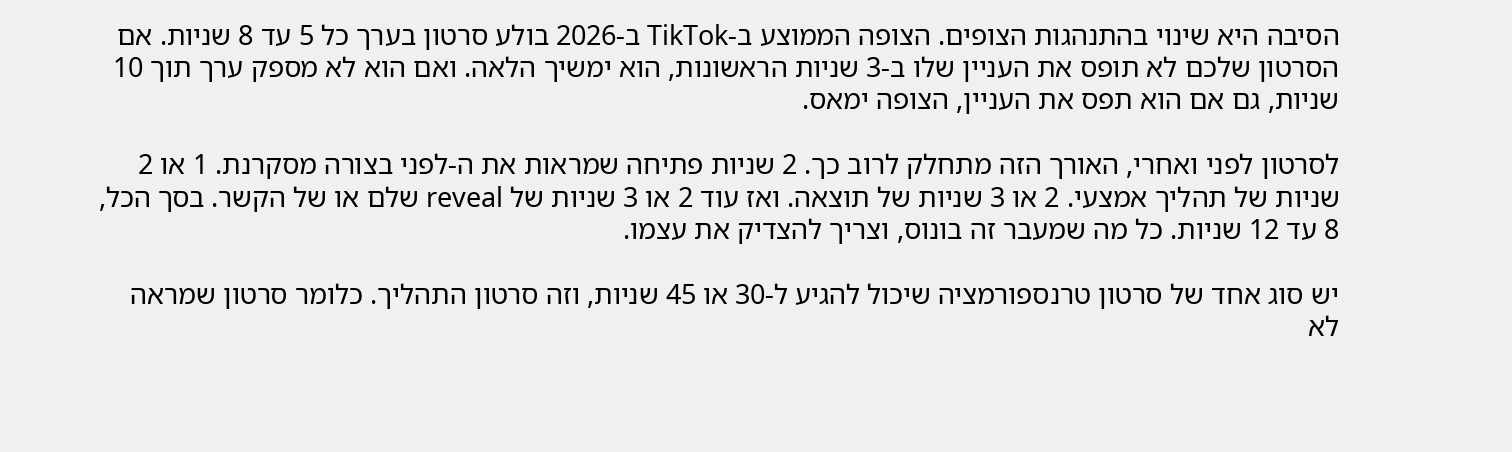הסיבה היא שינוי בהתנהגות הצופים. הצופה הממוצע ב-TikTok ב-2026 בולע סרטון בערך כל 5 עד 8 שניות. אם הסרטון שלכם לא תופס את העניין שלו ב-3 שניות הראשונות, הוא ימשיך הלאה. ואם הוא לא מספק ערך תוך 10 שניות, גם אם הוא תפס את העניין, הצופה ימאס.

לסרטון לפני ואחרי, האורך הזה מתחלק לרוב כך. 2 שניות פתיחה שמראות את ה-לפני בצורה מסקרנת. 1 או 2 שניות של תהליך אמצעי. 2 או 3 שניות של תוצאה. ואז עוד 2 או 3 שניות של reveal שלם או של הקשר. בסך הכל, 8 עד 12 שניות. כל מה שמעבר זה בונוס, וצריך להצדיק את עצמו.

יש סוג אחד של סרטון טרנספורמציה שיכול להגיע ל-30 או 45 שניות, וזה סרטון התהליך. כלומר סרטון שמראה לא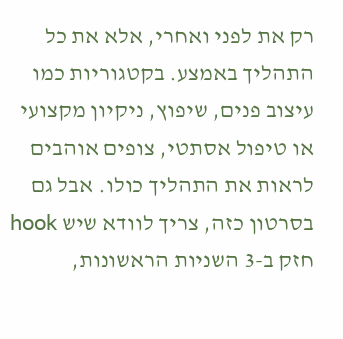רק את לפני ואחרי, אלא את כל התהליך באמצע. בקטגוריות כמו עיצוב פנים, שיפוץ, ניקיון מקצועי או טיפול אסתטי, צופים אוהבים לראות את התהליך כולו. אבל גם בסרטון כזה, צריך לוודא שיש hook חזק ב-3 השניות הראשונות,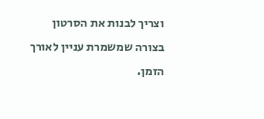וצריך לבנות את הסרטון בצורה שמשמרת עניין לאורך הזמן.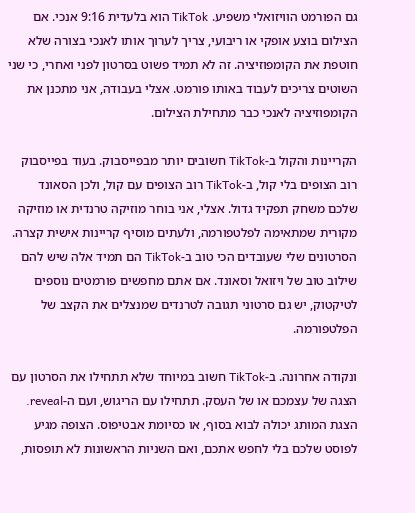גם הפורמט הוויזואלי משפיע. TikTok הוא בלעדית 9:16 אנכי. אם הצילום בוצע אופקי או ריבועי, צריך לערוך אותו לאנכי בצורה שלא חוטפת את הקומפוזיציה. זה לא תמיד פשוט בסרטון לפני ואחרי, כי שני השוטים צריכים לעבוד באותו פורמט. אצלי בעבודה, אני מתכנן את הקומפוזיציה לאנכי כבר מתחילת הצילום.

הקריינות והקול ב-TikTok חשובים יותר מבפייסבוק. בעוד בפייסבוק רוב הצופים בלי קול, ב-TikTok רוב הצופים עם קול, ולכן הסאונד שלכם משחק תפקיד גדול. אצלי, אני בוחר מוזיקה טרנדית או מוזיקה מקורית שמתאימה לפלטפורמה, ולעתים מוסיף קריינות אישית קצרה. הסרטונים שלי שעובדים הכי טוב ב-TikTok הם תמיד אלה שיש להם שילוב טוב של ויזואל וסאונד. אם אתם מחפשים פורמטים נוספים לטיקטוק, יש גם סרטוני תגובה לטרנדים שמנצלים את הקצב של הפלטפורמה.

ונקודה אחרונה. ב-TikTok חשוב במיוחד שלא תתחילו את הסרטון עם הצגה של עצמכם או של העסק. תתחילו עם הריגוש, ועם ה-reveal. הצגת המותג יכולה לבוא בסוף, או כסיומת אבטיפוס. הצופה מגיע לפוסט שלכם בלי לחפש אתכם, ואם השניות הראשונות לא תופסות,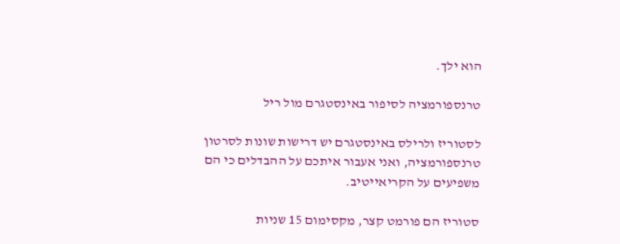הוא ילך.

טרנספורמציה לסיפור באינסטגרם מול ריל

לסטוריז ולרילס באינסטגרם יש דרישות שונות לסרטון טרנספורמציה, ואני אעבור איתכם על ההבדלים כי הם משפיעים על הקריאייטיב.

סטוריז הם פורמט קצר, מקסימום 15 שניות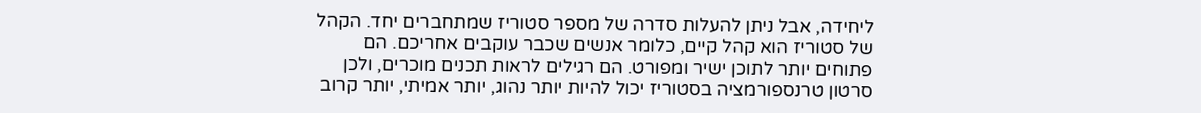ליחידה, אבל ניתן להעלות סדרה של מספר סטוריז שמתחברים יחד. הקהל של סטוריז הוא קהל קיים, כלומר אנשים שכבר עוקבים אחריכם. הם פתוחים יותר לתוכן ישיר ומפורט. הם רגילים לראות תכנים מוכרים, ולכן סרטון טרנספורמציה בסטוריז יכול להיות יותר נהוג, יותר אמיתי, יותר קרוב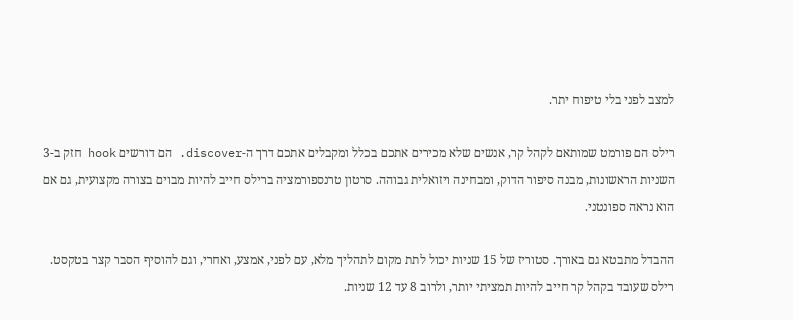למצב לפני בלי טיפוח יתר.

רילס הם פורמט שמותאם לקהל קר, אנשים שלא מכירים אתכם בכלל ומקבלים אתכם דרך ה-discover. הם דורשים hook חזק ב-3 השניות הראשונות, מבנה סיפור הדוק, ומבחינה ויזואלית גבוהה. סרטון טרנספורמציה ברילס חייב להיות מבוים בצורה מקצועית, גם אם הוא נראה ספונטני.

ההבדל מתבטא גם באורך. סטוריז של 15 שניות יכול לתת מקום לתהליך מלא, עם לפני, אמצע, ואחרי, וגם להוסיף הסבר קצר בטקסט. רילס שעובד בקהל קר חייב להיות תמציתי יותר, ולרוב 8 עד 12 שניות.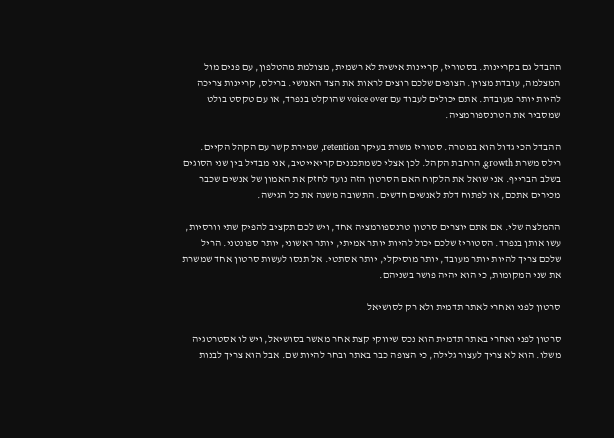ההבדל גם בקריינות. בסטוריז, קריינות אישית לא רשמית, מצולמת מהטלפון, עם פנים מול המצלמה, עובדת מצוין. הצופים שלכם רוצים לראות את הצד האנושי. ברילס, קריינות צריכה להיות יותר מעובדת. אתם יכולים לעבוד עם voice over שהוקלט בנפרד, או עם טקסט בולט שמסביר את הטרנספורמציה.

ההבדל הכי גדול הוא במטרה. סטוריז משרת בעיקר retention, שמירת קשר עם הקהל הקיים. רילס משרת growth, הרחבת הקהל. לכן אצלי כשמתכננים קריאייטיב, אני מבדיל בין שני הסוגים בשלב הברייף. אני שואל את הלקוח האם הסרטון הזה נועד לחזק את האמון של אנשים שכבר מכירים אתכם, או לפתוח דלת לאנשים חדשים. התשובה משנה את כל הגישה.

ההמלצה שלי. אם אתם יוצרים סרטון טרנספורמציה אחד, ויש לכם תקציב להפיק שתי וורסיות, עשו אותן בנפרד. הסטוריז שלכם יכול להיות יותר אמיתי, יותר ראשוני, יותר ספונטני. הריל שלכם צריך להיות יותר מעובד, יותר מוסיקלי, יותר אסתטי. אל תנסו לעשות סרטון אחד שמשרת את שני המקומות, כי הוא יהיה פושר בשניהם.

סרטון לפני ואחרי לאתר תדמית ולא רק לסושיאל

סרטון לפני ואחרי באתר תדמית הוא נכס שיווקי קצת אחר מאשר בסושיאל, ויש לו אסטרטגיה משלו. הוא לא צריך לעצור גלילה, כי הצופה כבר באתר ובחר להיות שם. אבל הוא צריך לבנות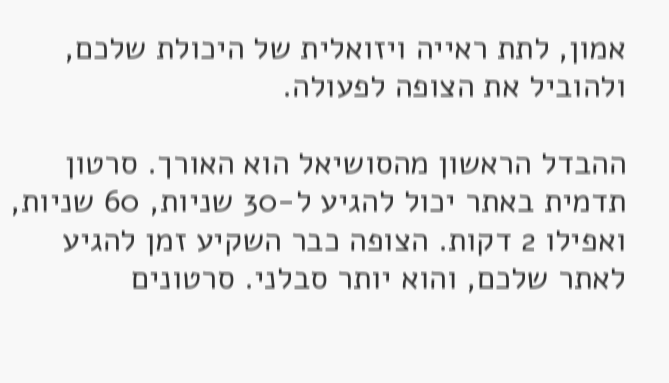אמון, לתת ראייה ויזואלית של היכולת שלכם, ולהוביל את הצופה לפעולה.

ההבדל הראשון מהסושיאל הוא האורך. סרטון תדמית באתר יכול להגיע ל-30 שניות, 60 שניות, ואפילו 2 דקות. הצופה כבר השקיע זמן להגיע לאתר שלכם, והוא יותר סבלני. סרטונים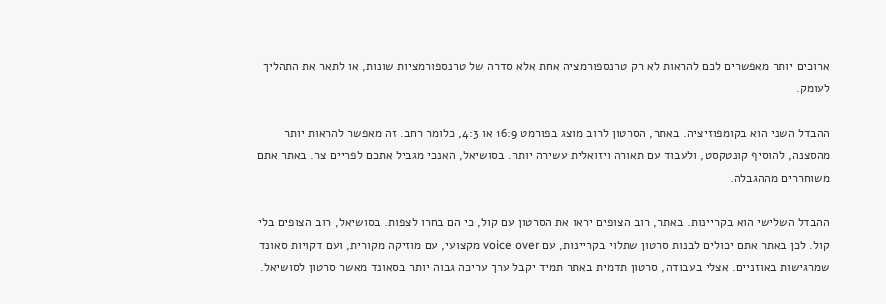ארוכים יותר מאפשרים לכם להראות לא רק טרנספורמציה אחת אלא סדרה של טרנספורמציות שונות, או לתאר את התהליך לעומק.

ההבדל השני הוא בקומפוזיציה. באתר, הסרטון לרוב מוצג בפורמט 16:9 או 4:3, כלומר רחב. זה מאפשר להראות יותר מהסצנה, להוסיף קונטקסט, ולעבוד עם תאורה ויזואלית עשירה יותר. בסושיאל, האנכי מגביל אתכם לפריים צר. באתר אתם משוחררים מההגבלה.

ההבדל השלישי הוא בקריינות. באתר, רוב הצופים יראו את הסרטון עם קול, כי הם בחרו לצפות. בסושיאל, רוב הצופים בלי קול. לכן באתר אתם יכולים לבנות סרטון שתלוי בקריינות, עם voice over מקצועי, עם מוזיקה מקורית, ועם דקויות סאונד שמרגישות באוזניים. אצלי בעבודה, סרטון תדמית באתר תמיד יקבל ערך עריכה גבוה יותר בסאונד מאשר סרטון לסושיאל.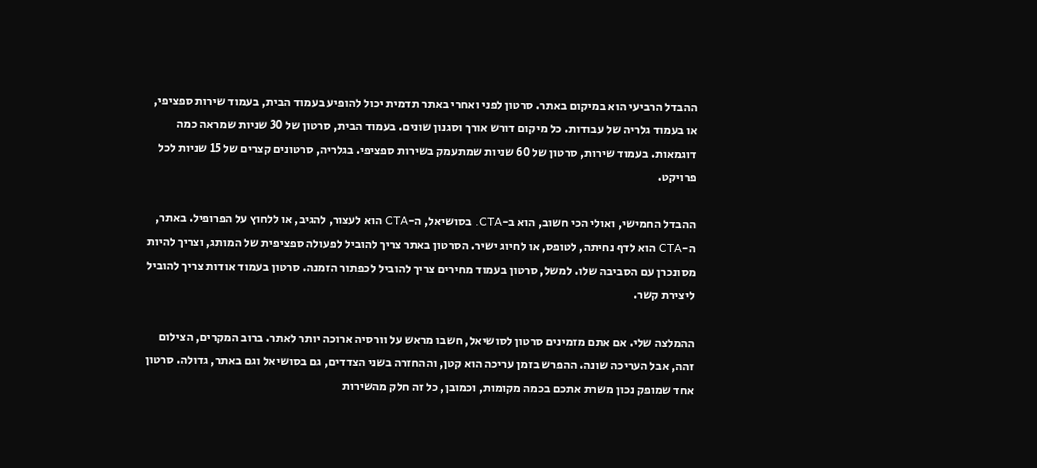ההבדל הרביעי הוא במיקום באתר. סרטון לפני ואחרי באתר תדמית יכול להופיע בעמוד הבית, בעמוד שירות ספציפי, או בעמוד גלריה של עבודות. כל מיקום דורש אורך וסגנון שונים. בעמוד הבית, סרטון של 30 שניות שמראה כמה דוגמאות. בעמוד שירות, סרטון של 60 שניות שמתעמק בשירות ספציפי. בגלריה, סרטונים קצרים של 15 שניות לכל פרויקט.

ההבדל החמישי, ואולי הכי חשוב, הוא ב-CTA. בסושיאל, ה-CTA הוא לעצור, להגיב, או ללחוץ על הפרופיל. באתר, ה-CTA הוא לדף נחיתה, לטופס, או לחיוג ישיר. הסרטון באתר צריך להוביל לפעולה ספציפית של המותג, וצריך להיות מסונכרן עם הסביבה שלו. למשל, סרטון בעמוד מחירים צריך להוביל לכפתור הזמנה. סרטון בעמוד אודות צריך להוביל ליצירת קשר.

ההמלצה שלי. אם אתם מזמינים סרטון לסושיאל, חשבו מראש על וורסיה ארוכה יותר לאתר. ברוב המקרים, הצילום זהה, אבל העריכה שונה. ההפרש בזמן עריכה הוא קטן, וההחזרה בשני הצדדים, גם בסושיאל וגם באתר, גדולה. סרטון אחד שמופק נכון משרת אתכם בכמה מקומות, וכמובן, כל זה חלק מהשירות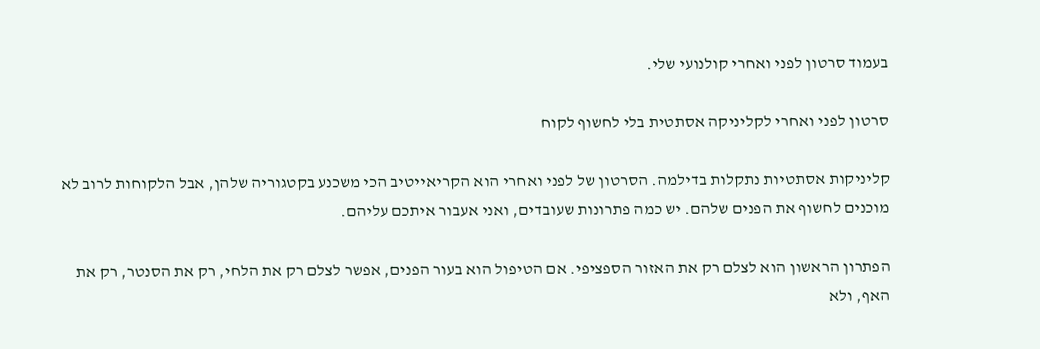בעמוד סרטון לפני ואחרי קולנועי שלי.

סרטון לפני ואחרי לקליניקה אסתטית בלי לחשוף לקוח

קליניקות אסתטיות נתקלות בדילמה. הסרטון של לפני ואחרי הוא הקריאייטיב הכי משכנע בקטגוריה שלהן, אבל הלקוחות לרוב לא מוכנים לחשוף את הפנים שלהם. יש כמה פתרונות שעובדים, ואני אעבור איתכם עליהם.

הפתרון הראשון הוא לצלם רק את האזור הספציפי. אם הטיפול הוא בעור הפנים, אפשר לצלם רק את הלחי, רק את הסנטר, רק את האף, ולא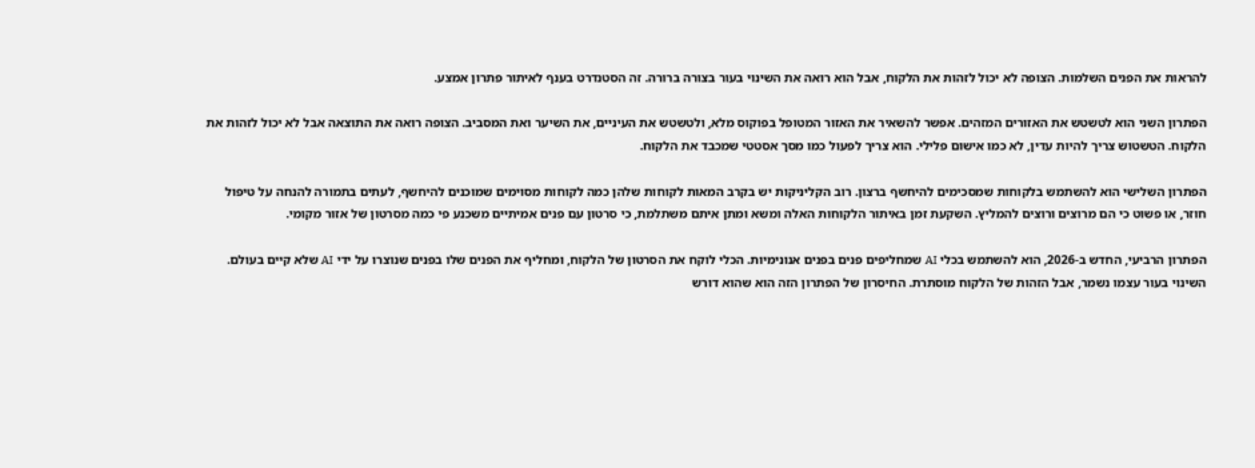להראות את הפנים השלמות. הצופה לא יכול לזהות את הלקוח, אבל הוא רואה את השינוי בעור בצורה ברורה. זה הסטנדרט בענף לאיתור פתרון אמצע.

הפתרון השני הוא לטשטש את האזורים המזהים. אפשר להשאיר את האזור המטופל בפוקוס מלא, ולטשטש את העיניים, את השיער ואת המסביב. הצופה רואה את התוצאה אבל לא יכול לזהות את הלקוח. הטשטוש צריך להיות עדין, לא כמו אישום פלילי. הוא צריך לפעול כמו מסך אסטטי שמכבד את הלקוח.

הפתרון השלישי הוא להשתמש בלקוחות שמסכימים להיחשף ברצון. רוב הקליניקות יש בקרב המאות לקוחות שלהן כמה לקוחות מסוימים שמוכנים להיחשף, לעתים בתמורה להנחה על טיפול חוזר, או פשוט כי הם מרוצים ורוצים להמליץ. השקעת זמן באיתור הלקוחות האלה ומשא ומתן איתם משתלמת, כי סרטון עם פנים אמיתיים משכנע פי כמה מסרטון של אזור מקומי.

הפתרון הרביעי, החדש ב-2026, הוא להשתמש בכלי AI שמחליפים פנים בפנים אנונימיות. הכלי לוקח את הסרטון של הלקוח, ומחליף את הפנים שלו בפנים שנוצרו על ידי AI שלא קיים בעולם. השינוי בעור עצמו נשמר, אבל הזהות של הלקוח מוסתרת. החיסרון של הפתרון הזה הוא שהוא דורש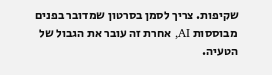שקיפות. צריך לסמן בסרטון שמדובר בפנים מבוססות AI, אחרת זה עובר את הגבול של הטעיה.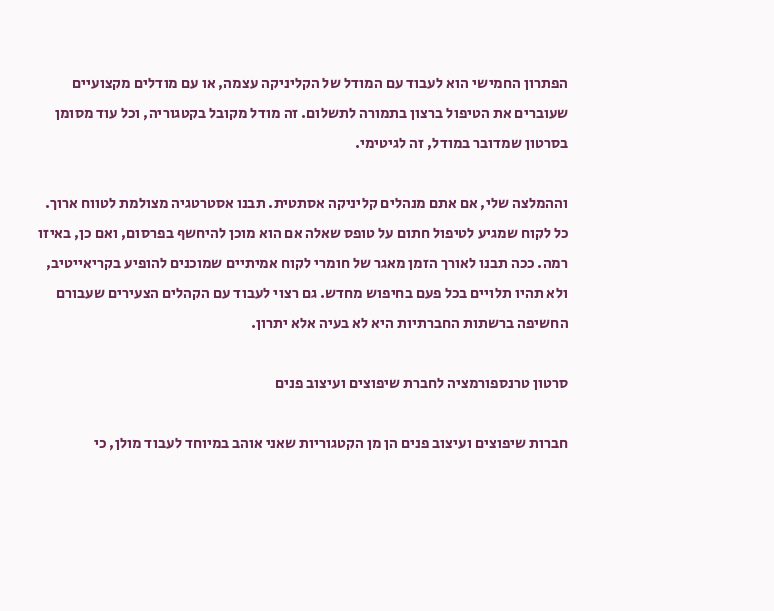הפתרון החמישי הוא לעבוד עם המודל של הקליניקה עצמה, או עם מודלים מקצועיים שעוברים את הטיפול ברצון בתמורה לתשלום. זה מודל מקובל בקטגוריה, וכל עוד מסומן בסרטון שמדובר במודל, זה לגיטימי.

וההמלצה שלי, אם אתם מנהלים קליניקה אסתטית. תבנו אסטרטגיה מצולמת לטווח ארוך. כל לקוח שמגיע לטיפול חתום על טופס שאלה אם הוא מוכן להיחשף בפרסום, ואם כן, באיזו רמה. ככה תבנו לאורך הזמן מאגר של חומרי לקוח אמיתיים שמוכנים להופיע בקריאייטיב, ולא תהיו תלויים בכל פעם בחיפוש מחדש. גם רצוי לעבוד עם הקהלים הצעירים שעבורם החשיפה ברשתות החברתיות היא לא בעיה אלא יתרון.

סרטון טרנספורמציה לחברת שיפוצים ועיצוב פנים

חברות שיפוצים ועיצוב פנים הן מן הקטגוריות שאני אוהב במיוחד לעבוד מולן, כי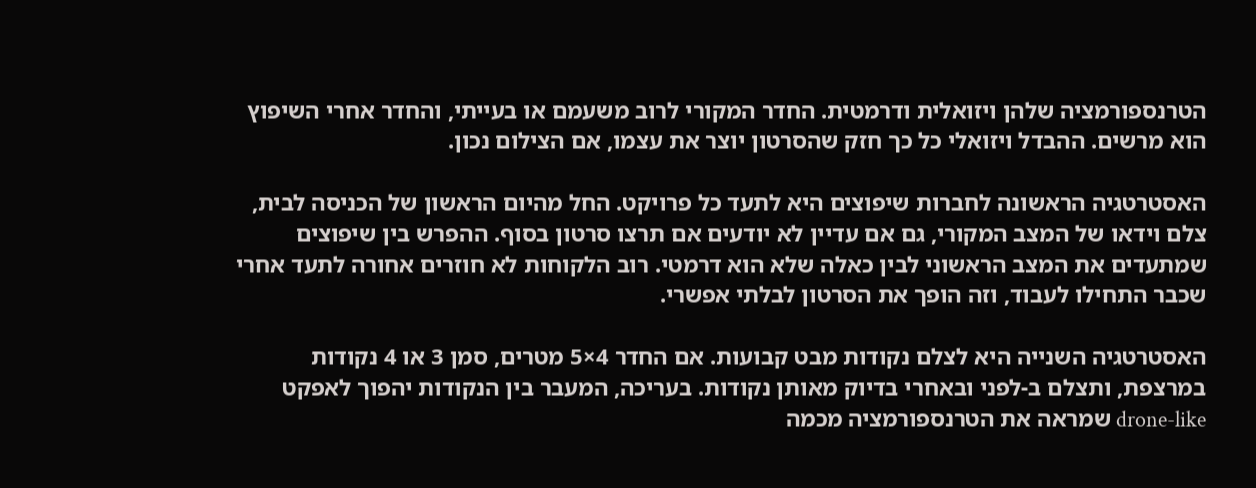הטרנספורמציה שלהן ויזואלית ודרמטית. החדר המקורי לרוב משעמם או בעייתי, והחדר אחרי השיפוץ הוא מרשים. ההבדל ויזואלי כל כך חזק שהסרטון יוצר את עצמו, אם הצילום נכון.

האסטרטגיה הראשונה לחברות שיפוצים היא לתעד כל פרויקט. החל מהיום הראשון של הכניסה לבית, צלם וידאו של המצב המקורי, גם אם עדיין לא יודעים אם תרצו סרטון בסוף. ההפרש בין שיפוצים שמתעדים את המצב הראשוני לבין כאלה שלא הוא דרמטי. רוב הלקוחות לא חוזרים אחורה לתעד אחרי שכבר התחילו לעבוד, וזה הופך את הסרטון לבלתי אפשרי.

האסטרטגיה השנייה היא לצלם נקודות מבט קבועות. אם החדר 4×5 מטרים, סמן 3 או 4 נקודות במרצפת, ותצלם ב-לפני ובאחרי בדיוק מאותן נקודות. בעריכה, המעבר בין הנקודות יהפוך לאפקט drone-like שמראה את הטרנספורמציה מכמה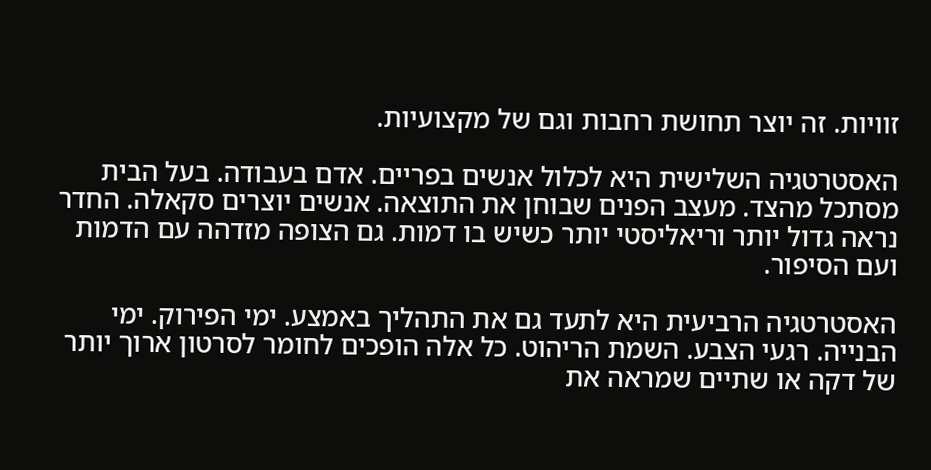זוויות. זה יוצר תחושת רחבות וגם של מקצועיות.

האסטרטגיה השלישית היא לכלול אנשים בפריים. אדם בעבודה. בעל הבית מסתכל מהצד. מעצב הפנים שבוחן את התוצאה. אנשים יוצרים סקאלה. החדר נראה גדול יותר וריאליסטי יותר כשיש בו דמות. גם הצופה מזדהה עם הדמות ועם הסיפור.

האסטרטגיה הרביעית היא לתעד גם את התהליך באמצע. ימי הפירוק. ימי הבנייה. רגעי הצבע. השמת הריהוט. כל אלה הופכים לחומר לסרטון ארוך יותר של דקה או שתיים שמראה את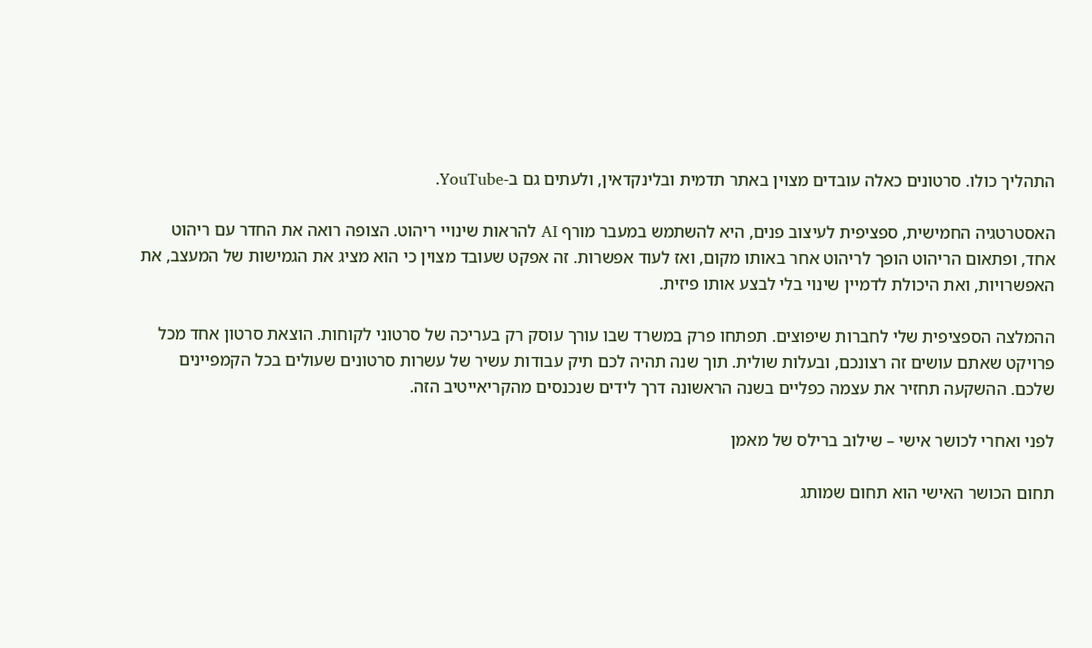התהליך כולו. סרטונים כאלה עובדים מצוין באתר תדמית ובלינקדאין, ולעתים גם ב-YouTube.

האסטרטגיה החמישית, ספציפית לעיצוב פנים, היא להשתמש במעבר מורף AI להראות שינויי ריהוט. הצופה רואה את החדר עם ריהוט אחד, ופתאום הריהוט הופך לריהוט אחר באותו מקום, ואז לעוד אפשרות. זה אפקט שעובד מצוין כי הוא מציג את הגמישות של המעצב, את האפשרויות, ואת היכולת לדמיין שינוי בלי לבצע אותו פיזית.

ההמלצה הספציפית שלי לחברות שיפוצים. תפתחו פרק במשרד שבו עורך עוסק רק בעריכה של סרטוני לקוחות. הוצאת סרטון אחד מכל פרויקט שאתם עושים זה רצונכם, ובעלות שולית. תוך שנה תהיה לכם תיק עבודות עשיר של עשרות סרטונים שעולים בכל הקמפיינים שלכם. ההשקעה תחזיר את עצמה כפליים בשנה הראשונה דרך לידים שנכנסים מהקריאייטיב הזה.

לפני ואחרי לכושר אישי – שילוב ברילס של מאמן

תחום הכושר האישי הוא תחום שמותג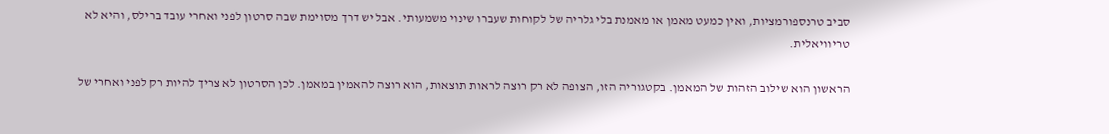סביב טרנספורמציות, ואין כמעט מאמן או מאמנת בלי גלריה של לקוחות שעברו שינוי משמעותי. אבל יש דרך מסוימת שבה סרטון לפני ואחרי עובד ברילס, והיא לא טריוויאלית.

הראשון הוא שילוב הזהות של המאמן. בקטגוריה הזו, הצופה לא רק רוצה לראות תוצאות, הוא רוצה להאמין במאמן. לכן הסרטון לא צריך להיות רק לפני ואחרי של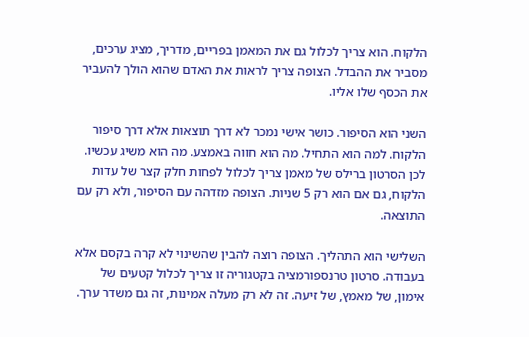הלקוח. הוא צריך לכלול גם את המאמן בפריים, מדריך, מציג ערכים, מסביר את ההבדל. הצופה צריך לראות את האדם שהוא הולך להעביר את הכסף שלו אליו.

השני הוא הסיפור. כושר אישי נמכר לא דרך תוצאות אלא דרך סיפור הלקוח. למה הוא התחיל. מה הוא חווה באמצע. מה הוא משיג עכשיו. לכן הסרטון ברילס של מאמן צריך לכלול לפחות חלק קצר של עדות הלקוח, גם אם הוא רק 5 שניות. הצופה מזדהה עם הסיפור, ולא רק עם התוצאה.

השלישי הוא התהליך. הצופה רוצה להבין שהשינוי לא קרה בקסם אלא בעבודה. סרטון טרנספורמציה בקטגוריה זו צריך לכלול קטעים של אימון, של מאמץ, של זיעה. זה לא רק מעלה אמינות, זה גם משדר ערך.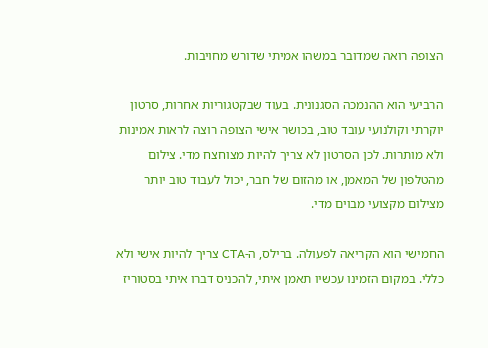הצופה רואה שמדובר במשהו אמיתי שדורש מחויבות.

הרביעי הוא ההנמכה הסגנונית. בעוד שבקטגוריות אחרות, סרטון יוקרתי וקולנועי עובד טוב, בכושר אישי הצופה רוצה לראות אמינות ולא מותרות. לכן הסרטון לא צריך להיות מצוחצח מדי. צילום מהטלפון של המאמן, או מהזום של חבר, יכול לעבוד טוב יותר מצילום מקצועי מבוים מדי.

החמישי הוא הקריאה לפעולה. ברילס, ה-CTA צריך להיות אישי ולא כללי. במקום הזמינו עכשיו תאמן איתי, להכניס דברו איתי בסטוריז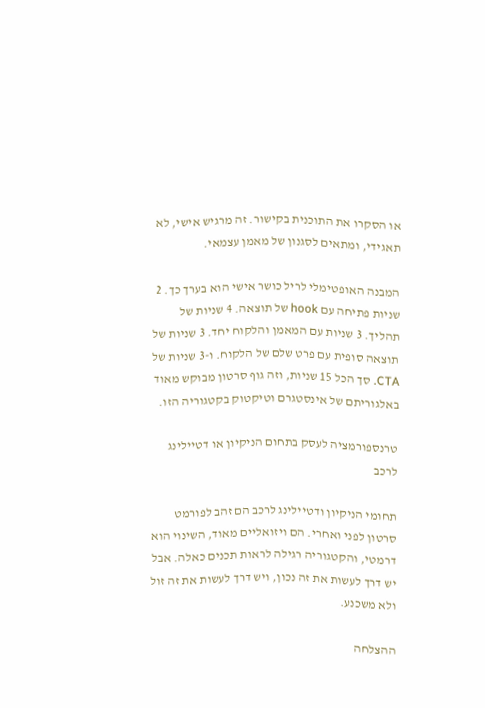או הסקרו את התוכנית בקישור. זה מרגיש אישי, לא תאגידי, ומתאים לסגנון של מאמן עצמאי.

המבנה האופטימלי לריל כושר אישי הוא בערך כך. 2 שניות פתיחה עם hook של תוצאה. 4 שניות של תהליך. 3 שניות עם המאמן והלקוח יחד. 3 שניות של תוצאה סופית עם פרט שלם של הלקוח. ו-3 שניות של CTA. סך הכל 15 שניות, וזה גוף סרטון מבוקש מאוד באלגוריתם של אינסטגרם וטיקטוק בקטגוריה הזו.

טרנספורמציה לעסק בתחום הניקיון או דטיילינג לרכב

תחומי הניקיון ודטיילינג לרכב הם זהב לפורמט סרטון לפני ואחרי. הם ויזואליים מאוד, השינוי הוא דרמטי, והקטגוריה רגילה לראות תכנים כאלה. אבל יש דרך לעשות את זה נכון, ויש דרך לעשות את זה זול ולא משכנע.

ההצלחה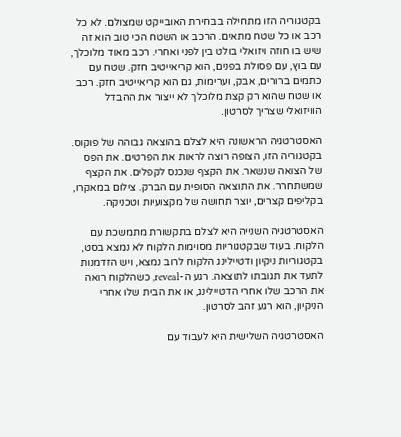בקטגוריה הזו מתחילה בבחירת האובייקט שמצולם. לא כל רכב או כל שטח מתאים. הרכב או השטח הכי טוב הוא זה שיש בו חוזה ויזואלי בולט בין לפני ואחרי. רכב מאוד מלוכלך, עם בוץ, עם פסולת בפנים, הוא קריאייטיב חזק. שטח עם כתמים ברורים, אבק, וערימות, גם הוא קריאייטיב חזק. רכב או שטח שהוא רק קצת מלוכלך לא ייצור את ההבדל הוויזואלי שצריך לסרטון.

האסטרטגיה הראשונה היא לצלם בהוצאה גבוהה של פוקוס. בקטגוריה הזו, הצופה רוצה לראות את הפרטים. את הפס של הצואה שנשאר. את הקצף שנכנס לקפלים. את הקצף שמשתחרר. את התוצאה הסופית עם הברק. צילום במאקרו, בקליפים קצרים, יוצר תחושה של מקצועיות וטכניקה.

האסטרטגיה השנייה היא לצלם בתקשורת מתמשכת עם הלקוח. בעוד שבקטגוריות מסוימות הלקוח לא נמצא בסט, בקטגוריות ניקיון ודטיילינג הלקוח לרוב נמצא, ויש הזדמנות לתעד את תגובתו לתוצאה. רגע ה-reveal, כשהלקוח רואה את הרכב שלו אחרי הדטיילינג, או את הבית שלו אחרי הניקיון, הוא רגע זהב לסרטון.

האסטרטגיה השלישית היא לעבוד עם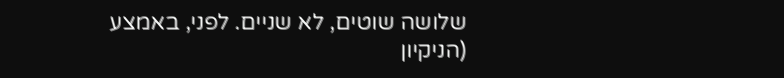שלושה שוטים, לא שניים. לפני, באמצע (הניקיון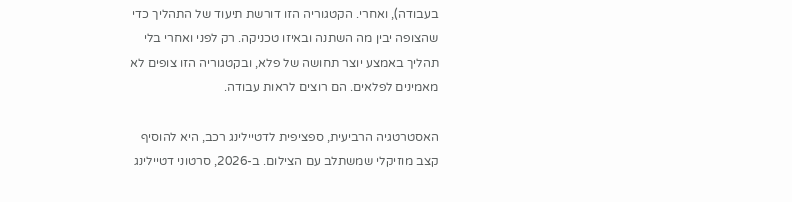בעבודה), ואחרי. הקטגוריה הזו דורשת תיעוד של התהליך כדי שהצופה יבין מה השתנה ובאיזו טכניקה. רק לפני ואחרי בלי תהליך באמצע יוצר תחושה של פלא, ובקטגוריה הזו צופים לא מאמינים לפלאים. הם רוצים לראות עבודה.

האסטרטגיה הרביעית, ספציפית לדטיילינג רכב, היא להוסיף קצב מוזיקלי שמשתלב עם הצילום. ב-2026, סרטוני דטיילינג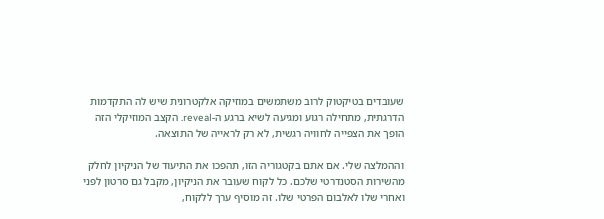שעובדים בטיקטוק לרוב משתמשים במוזיקה אלקטרונית שיש לה התקדמות הדרגתית, מתחילה רגוע ומגיעה לשיא ברגע ה-reveal. הקצב המוזיקלי הזה הופך את הצפייה לחוויה רגשית, לא רק לראייה של התוצאה.

וההמלצה שלי. אם אתם בקטגוריה הזו, תהפכו את התיעוד של הניקיון לחלק מהשירות הסטנדרטי שלכם. כל לקוח שעובר את הניקיון, מקבל גם סרטון לפני ואחרי שלו לאלבום הפרטי שלו. זה מוסיף ערך ללקוח,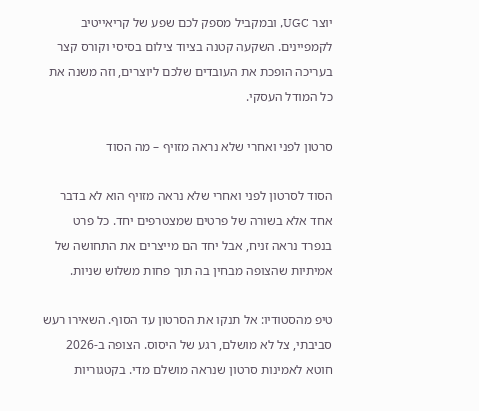יוצר UGC, ובמקביל מספק לכם שפע של קריאייטיב לקמפיינים. השקעה קטנה בציוד צילום בסיסי וקורס קצר בעריכה הופכת את העובדים שלכם ליוצרים, וזה משנה את כל המודל העסקי.

סרטון לפני ואחרי שלא נראה מזויף – מה הסוד

הסוד לסרטון לפני ואחרי שלא נראה מזויף הוא לא בדבר אחד אלא בשורה של פרטים שמצטרפים יחד. כל פרט בנפרד נראה זניח, אבל יחד הם מייצרים את התחושה של אמיתיות שהצופה מבחין בה תוך פחות משלוש שניות.

טיפ מהסטודיו: אל תנקו את הסרטון עד הסוף. השאירו רעש סביבתי, צל לא מושלם, רגע של היסוס. הצופה ב-2026 חוטא לאמינות סרטון שנראה מושלם מדי. בקטגוריות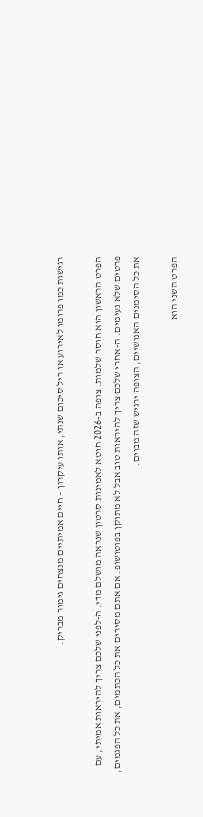רגישות כמו פרומו לאירוע או ריל סיכום שנתי, אותו עיקרון – חיים אמיתיים מנצחים גימור מבריק.

הפרט הראשון הוא חוסר שלמות. צופה ב-2026 חוטא לאמינות סרטון שנראה מושלם מדי. ה-לפני שלכם צריך להיראות אמיתי, עם פרטים שלא נעימים. ה-אחרי שלכם צריך להיראות טוב אבל לא מתוקן בפוטושופ. אם אתם מסירים את כל הכתמים, את כל הפגמים, את כל הסימנים האנושיים, הצופה ירגיש שזה מבוים.

הפרט השני הוא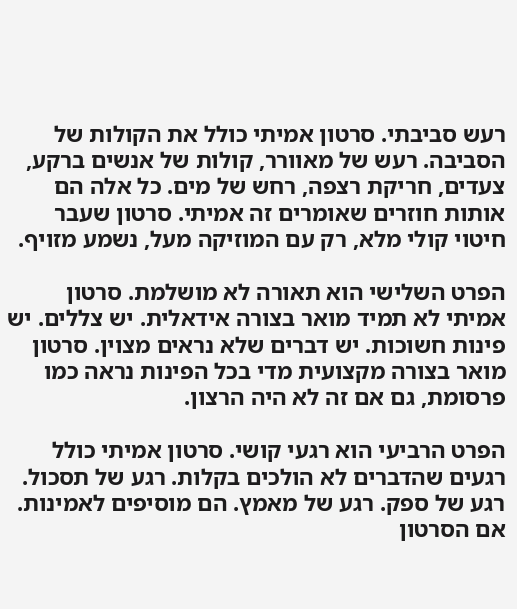רעש סביבתי. סרטון אמיתי כולל את הקולות של הסביבה. רעש של מאוורר, קולות של אנשים ברקע, צעדים, חריקת רצפה, רחש של מים. כל אלה הם אותות חוזרים שאומרים זה אמיתי. סרטון שעבר חיטוי קולי מלא, רק עם המוזיקה מעל, נשמע מזויף.

הפרט השלישי הוא תאורה לא מושלמת. סרטון אמיתי לא תמיד מואר בצורה אידאלית. יש צללים. יש פינות חשוכות. יש דברים שלא נראים מצוין. סרטון מואר בצורה מקצועית מדי בכל הפינות נראה כמו פרסומת, גם אם זה לא היה הרצון.

הפרט הרביעי הוא רגעי קושי. סרטון אמיתי כולל רגעים שהדברים לא הולכים בקלות. רגע של תסכול. רגע של ספק. רגע של מאמץ. הם מוסיפים לאמינות. אם הסרטון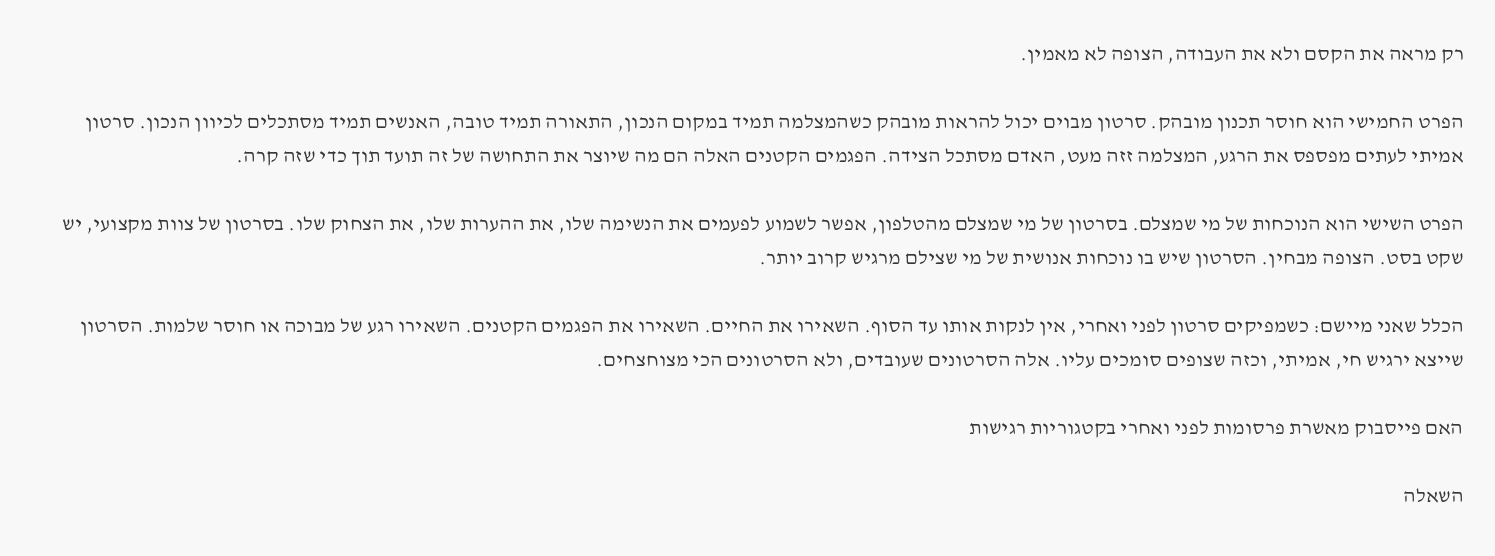רק מראה את הקסם ולא את העבודה, הצופה לא מאמין.

הפרט החמישי הוא חוסר תכנון מובהק. סרטון מבוים יכול להראות מובהק כשהמצלמה תמיד במקום הנכון, התאורה תמיד טובה, האנשים תמיד מסתכלים לכיוון הנכון. סרטון אמיתי לעתים מפספס את הרגע, המצלמה זזה מעט, האדם מסתכל הצידה. הפגמים הקטנים האלה הם מה שיוצר את התחושה של זה תועד תוך כדי שזה קרה.

הפרט השישי הוא הנוכחות של מי שמצלם. בסרטון של מי שמצלם מהטלפון, אפשר לשמוע לפעמים את הנשימה שלו, את ההערות שלו, את הצחוק שלו. בסרטון של צוות מקצועי, יש שקט בסט. הצופה מבחין. הסרטון שיש בו נוכחות אנושית של מי שצילם מרגיש קרוב יותר.

הכלל שאני מיישם: כשמפיקים סרטון לפני ואחרי, אין לנקות אותו עד הסוף. השאירו את החיים. השאירו את הפגמים הקטנים. השאירו רגע של מבוכה או חוסר שלמות. הסרטון שייצא ירגיש חי, אמיתי, וכזה שצופים סומכים עליו. אלה הסרטונים שעובדים, ולא הסרטונים הכי מצוחצחים.

האם פייסבוק מאשרת פרסומות לפני ואחרי בקטגוריות רגישות

השאלה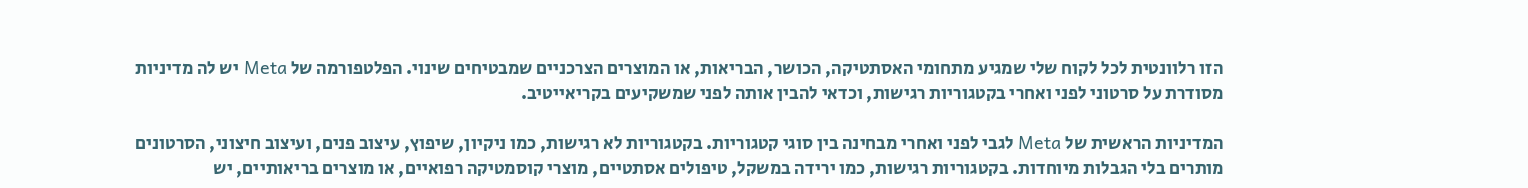הזו רלוונטית לכל לקוח שלי שמגיע מתחומי האסתטיקה, הכושר, הבריאות, או המוצרים הצרכניים שמבטיחים שינוי. הפלטפורמה של Meta יש לה מדיניות מסודרת על סרטוני לפני ואחרי בקטגוריות רגישות, וכדאי להבין אותה לפני שמשקיעים בקריאייטיב.

המדיניות הראשית של Meta לגבי לפני ואחרי מבחינה בין סוגי קטגוריות. בקטגוריות לא רגישות, כמו ניקיון, שיפוץ, עיצוב פנים, ועיצוב חיצוני, הסרטונים מותרים בלי הגבלות מיוחדות. בקטגוריות רגישות, כמו ירידה במשקל, טיפולים אסתטיים, מוצרי קוסמטיקה רפואיים, או מוצרים בריאותיים, יש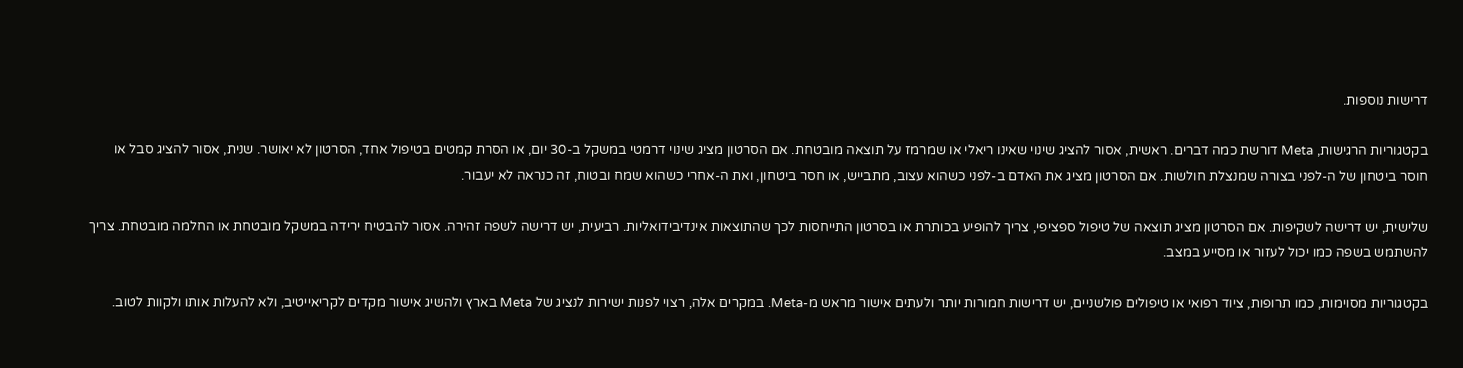דרישות נוספות.

בקטגוריות הרגישות, Meta דורשת כמה דברים. ראשית, אסור להציג שינוי שאינו ריאלי או שמרמז על תוצאה מובטחת. אם הסרטון מציג שינוי דרמטי במשקל ב-30 יום, או הסרת קמטים בטיפול אחד, הסרטון לא יאושר. שנית, אסור להציג סבל או חוסר ביטחון של ה-לפני בצורה שמנצלת חולשות. אם הסרטון מציג את האדם ב-לפני כשהוא עצוב, מתבייש, או חסר ביטחון, ואת ה-אחרי כשהוא שמח ובטוח, זה כנראה לא יעבור.

שלישית, יש דרישה לשקיפות. אם הסרטון מציג תוצאה של טיפול ספציפי, צריך להופיע בכותרת או בסרטון התייחסות לכך שהתוצאות אינדיבידואליות. רביעית, יש דרישה לשפה זהירה. אסור להבטיח ירידה במשקל מובטחת או החלמה מובטחת. צריך להשתמש בשפה כמו יכול לעזור או מסייע במצב.

בקטגוריות מסוימות, כמו תרופות, ציוד רפואי או טיפולים פולשניים, יש דרישות חמורות יותר ולעתים אישור מראש מ-Meta. במקרים אלה, רצוי לפנות ישירות לנציג של Meta בארץ ולהשיג אישור מקדים לקריאייטיב, ולא להעלות אותו ולקוות לטוב.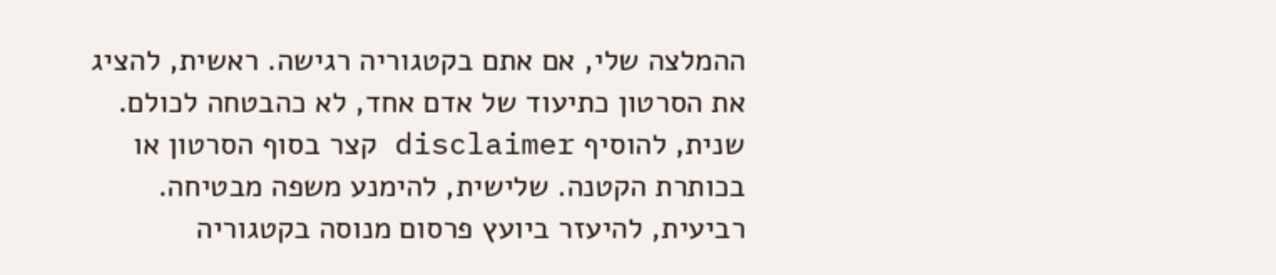ההמלצה שלי, אם אתם בקטגוריה רגישה. ראשית, להציג את הסרטון כתיעוד של אדם אחד, לא כהבטחה לכולם. שנית, להוסיף disclaimer קצר בסוף הסרטון או בכותרת הקטנה. שלישית, להימנע משפה מבטיחה. רביעית, להיעזר ביועץ פרסום מנוסה בקטגוריה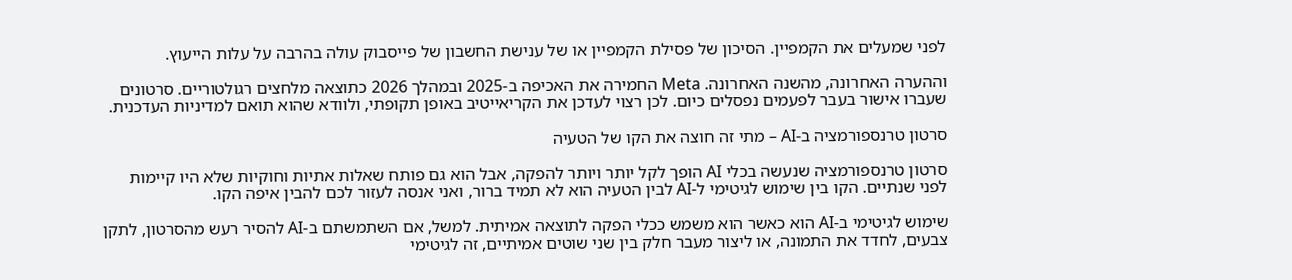לפני שמעלים את הקמפיין. הסיכון של פסילת הקמפיין או של ענישת החשבון של פייסבוק עולה בהרבה על עלות הייעוץ.

וההערה האחרונה, מהשנה האחרונה. Meta החמירה את האכיפה ב-2025 ובמהלך 2026 כתוצאה מלחצים רגולטוריים. סרטונים שעברו אישור בעבר לפעמים נפסלים כיום. לכן רצוי לעדכן את הקריאייטיב באופן תקופתי, ולוודא שהוא תואם למדיניות העדכנית.

סרטון טרנספורמציה ב-AI – מתי זה חוצה את הקו של הטעיה

סרטון טרנספורמציה שנעשה בכלי AI הופך לקל יותר ויותר להפקה, אבל הוא גם פותח שאלות אתיות וחוקיות שלא היו קיימות לפני שנתיים. הקו בין שימוש לגיטימי ל-AI לבין הטעיה הוא לא תמיד ברור, ואני אנסה לעזור לכם להבין איפה הקו.

שימוש לגיטימי ב-AI הוא כאשר הוא משמש ככלי הפקה לתוצאה אמיתית. למשל, אם השתמשתם ב-AI להסיר רעש מהסרטון, לתקן צבעים, לחדד את התמונה, או ליצור מעבר חלק בין שני שוטים אמיתיים, זה לגיטימי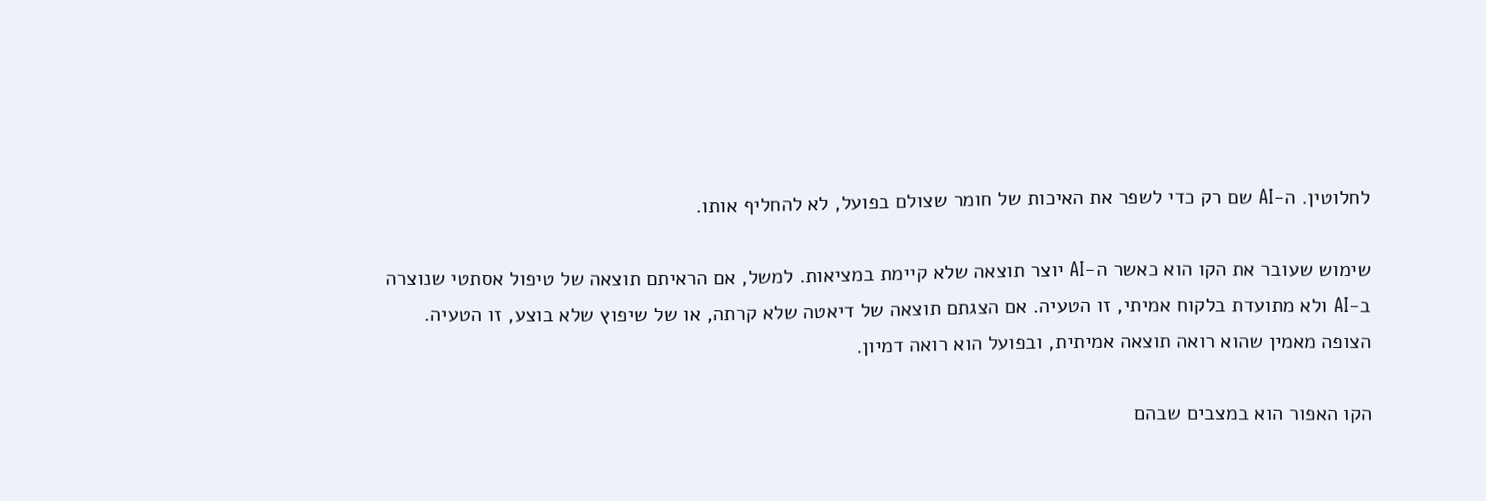לחלוטין. ה-AI שם רק כדי לשפר את האיכות של חומר שצולם בפועל, לא להחליף אותו.

שימוש שעובר את הקו הוא כאשר ה-AI יוצר תוצאה שלא קיימת במציאות. למשל, אם הראיתם תוצאה של טיפול אסתטי שנוצרה ב-AI ולא מתועדת בלקוח אמיתי, זו הטעיה. אם הצגתם תוצאה של דיאטה שלא קרתה, או של שיפוץ שלא בוצע, זו הטעיה. הצופה מאמין שהוא רואה תוצאה אמיתית, ובפועל הוא רואה דמיון.

הקו האפור הוא במצבים שבהם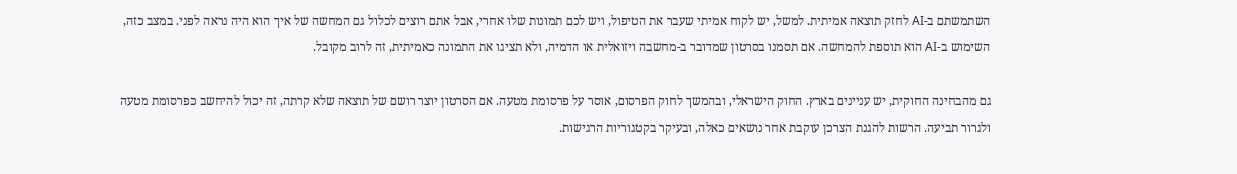השתמשתם ב-AI לחזק תוצאה אמיתית. למשל, יש לקוח אמיתי שעבר את הטיפול, ויש לכם תמונות שלו אחרי, אבל אתם רוצים לכלול גם המחשה של איך הוא היה נראה לפני. במצב כזה, השימוש ב-AI הוא תוספת להמחשה. אם תסמנו בסרטון שמדובר ב-מחשבה ויזואלית או הדמיה, ולא תציגו את התמונה כאמיתית, זה לרוב מקובל.

גם מהבחינה החוקית, יש עניינים בארץ. החוק הישראלי, ובהמשך לחוק הפרסום, אוסר על פרסומת מטעה. אם הסרטון יוצר רושם של תוצאה שלא קרתה, זה יכול להיחשב כפרסומת מטעה ולגרור תביעה. הרשות להגנת הצרכן עוקבת אחר נושאים כאלה, ובעיקר בקטגוריות הרגישות.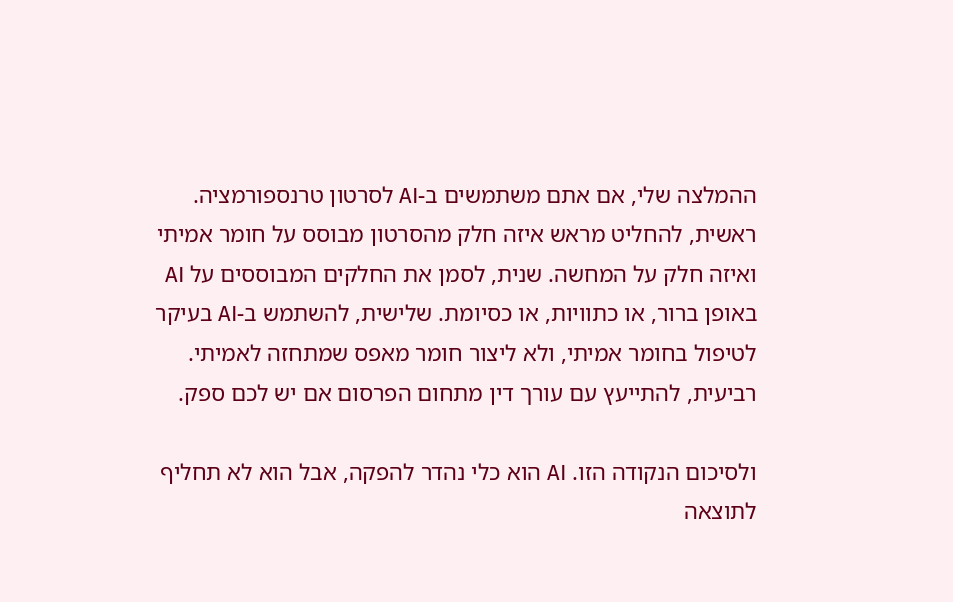ההמלצה שלי, אם אתם משתמשים ב-AI לסרטון טרנספורמציה. ראשית, להחליט מראש איזה חלק מהסרטון מבוסס על חומר אמיתי ואיזה חלק על המחשה. שנית, לסמן את החלקים המבוססים על AI באופן ברור, או כתוויות, או כסיומת. שלישית, להשתמש ב-AI בעיקר לטיפול בחומר אמיתי, ולא ליצור חומר מאפס שמתחזה לאמיתי. רביעית, להתייעץ עם עורך דין מתחום הפרסום אם יש לכם ספק.

ולסיכום הנקודה הזו. AI הוא כלי נהדר להפקה, אבל הוא לא תחליף לתוצאה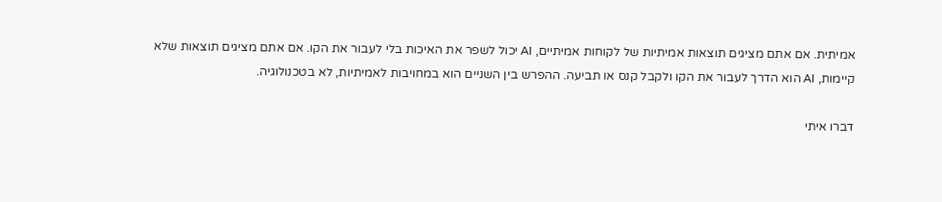אמיתית. אם אתם מציגים תוצאות אמיתיות של לקוחות אמיתיים, AI יכול לשפר את האיכות בלי לעבור את הקו. אם אתם מציגים תוצאות שלא קיימות, AI הוא הדרך לעבור את הקו ולקבל קנס או תביעה. ההפרש בין השניים הוא במחויבות לאמיתיות, לא בטכנולוגיה.

דברו איתי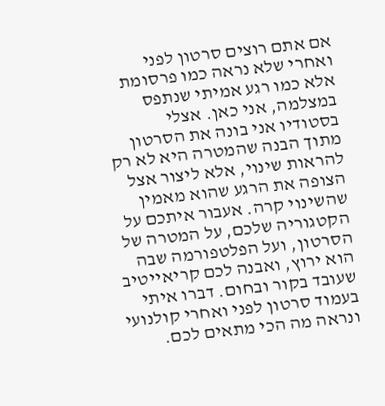אם אתם רוצים סרטון לפני ואחרי שלא נראה כמו פרסומת אלא כמו רגע אמיתי שנתפס במצלמה, אני כאן. אצלי בסטודיו אני בונה את הסרטון מתוך הבנה שהמטרה היא לא רק להראות שינוי, אלא ליצור אצל הצופה את הרגע שהוא מאמין שהשינוי קרה. אעבור איתכם על הקטגוריה שלכם, על המטרה של הסרטון, ועל הפלטפורמה שבה הוא ירוץ, ואבנה לכם קריאייטיב שעובד בקור ובחום. דברו איתי בעמוד סרטון לפני ואחרי קולנועי ונראה מה הכי מתאים לכם.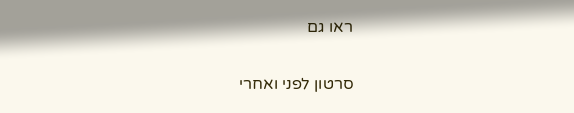ראו גם

סרטון לפני ואחרי